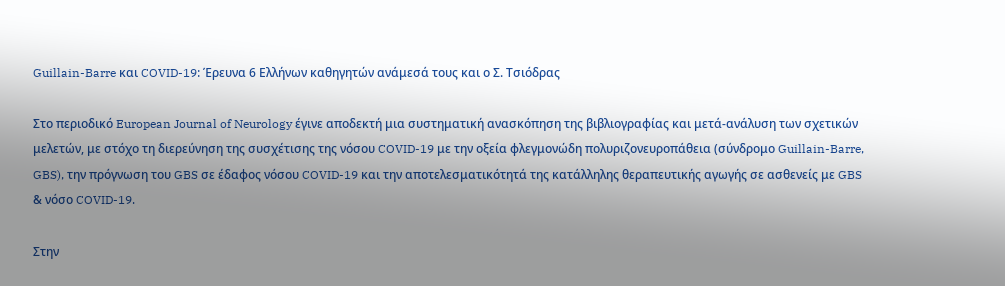Guillain-Barre και COVID-19: Έρευνα 6 Ελλήνων καθηγητών ανάμεσά τους και ο Σ. Τσιόδρας

Στο περιοδικό European Journal of Neurology έγινε αποδεκτή μια συστηματική ανασκόπηση της βιβλιογραφίας και μετά-ανάλυση των σχετικών μελετών, με στόχο τη διερεύνηση της συσχέτισης της νόσου COVID-19 με την οξεία φλεγμονώδη πολυριζονευροπάθεια (σύνδρομο Guillain-Barre, GBS), την πρόγνωση του GBS σε έδαφος νόσου COVID-19 και την αποτελεσματικότητά της κατάλληλης θεραπευτικής αγωγής σε ασθενείς με GBS & νόσο COVID-19.

Στην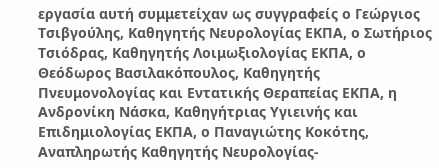εργασία αυτή συμμετείχαν ως συγγραφείς ο Γεώργιος Τσιβγούλης, Καθηγητής Νευρολογίας ΕΚΠΑ, ο Σωτήριος Τσιόδρας, Καθηγητής Λοιμωξιολογίας ΕΚΠΑ, ο Θεόδωρος Βασιλακόπουλος, Καθηγητής Πνευμονολογίας και Εντατικής Θεραπείας ΕΚΠΑ, η Ανδρονίκη Νάσκα, Καθηγήτριας Υγιεινής και Επιδημιολογίας ΕΚΠΑ, ο Παναγιώτης Κοκότης, Αναπληρωτής Καθηγητής Νευρολογίας-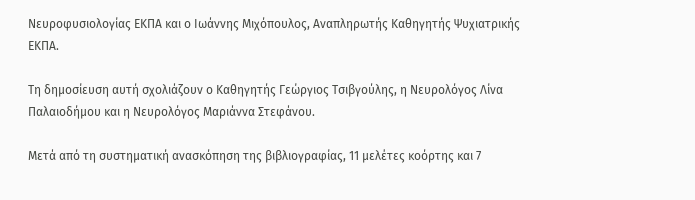Νευροφυσιολογίας ΕΚΠΑ και ο Ιωάννης Μιχόπουλος, Αναπληρωτής Καθηγητής Ψυχιατρικής ΕΚΠΑ.

Τη δημοσίευση αυτή σχολιάζουν ο Καθηγητής Γεώργιος Τσιβγούλης, η Νευρολόγος Λίνα Παλαιοδήμου και η Νευρολόγος Μαριάννα Στεφάνου.

Μετά από τη συστηματική ανασκόπηση της βιβλιογραφίας, 11 μελέτες κοόρτης και 7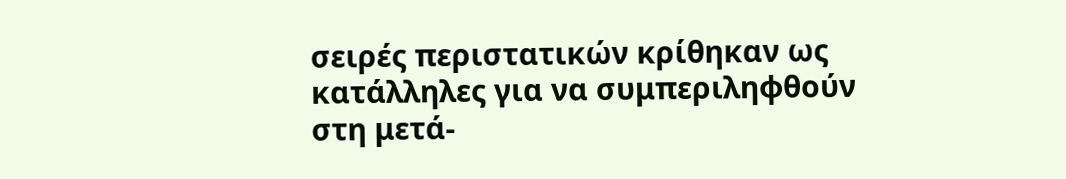σειρές περιστατικών κρίθηκαν ως κατάλληλες για να συμπεριληφθούν στη μετά-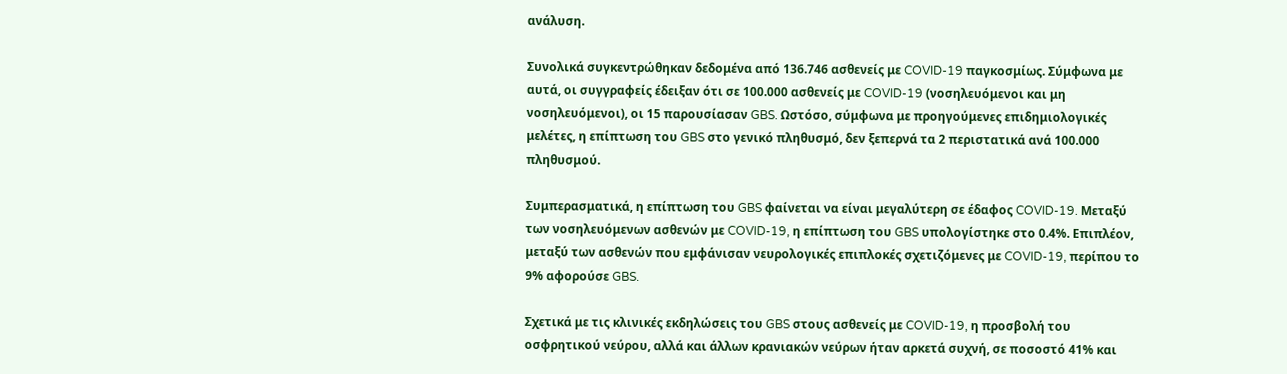ανάλυση.

Συνολικά συγκεντρώθηκαν δεδομένα από 136.746 ασθενείς με COVID-19 παγκοσμίως. Σύμφωνα με αυτά, οι συγγραφείς έδειξαν ότι σε 100.000 ασθενείς με COVID-19 (νοσηλευόμενοι και μη νοσηλευόμενοι), οι 15 παρουσίασαν GBS. Ωστόσο, σύμφωνα με προηγούμενες επιδημιολογικές μελέτες, η επίπτωση του GBS στο γενικό πληθυσμό, δεν ξεπερνά τα 2 περιστατικά ανά 100.000 πληθυσμού.

Συμπερασματικά, η επίπτωση του GBS φαίνεται να είναι μεγαλύτερη σε έδαφος COVID-19. Μεταξύ των νοσηλευόμενων ασθενών με COVID-19, η επίπτωση του GBS υπολογίστηκε στο 0.4%. Επιπλέον, μεταξύ των ασθενών που εμφάνισαν νευρολογικές επιπλοκές σχετιζόμενες με COVID-19, περίπου το 9% αφορούσε GBS.

Σχετικά με τις κλινικές εκδηλώσεις του GBS στους ασθενείς με COVID-19, η προσβολή του οσφρητικού νεύρου, αλλά και άλλων κρανιακών νεύρων ήταν αρκετά συχνή, σε ποσοστό 41% και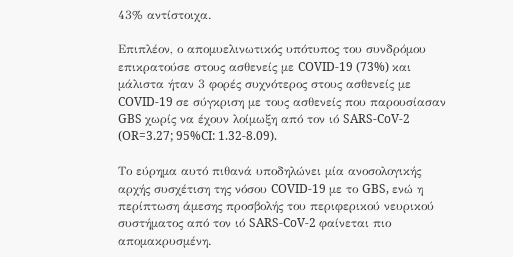43% αντίστοιχα.

Επιπλέον, ο απομυελινωτικός υπότυπος του συνδρόμου επικρατούσε στους ασθενείς με COVID-19 (73%) και μάλιστα ήταν 3 φορές συχνότερος στους ασθενείς με COVID-19 σε σύγκριση με τους ασθενείς που παρουσίασαν GBS χωρίς να έχουν λοίμωξη από τον ιό SARS-CoV-2 (OR=3.27; 95%CI: 1.32-8.09).

Το εύρημα αυτό πιθανά υποδηλώνει μία ανοσολογικής αρχής συσχέτιση της νόσου COVID-19 με το GBS, ενώ η περίπτωση άμεσης προσβολής του περιφερικού νευρικού συστήματος από τον ιό SARS-CoV-2 φαίνεται πιο απομακρυσμένη.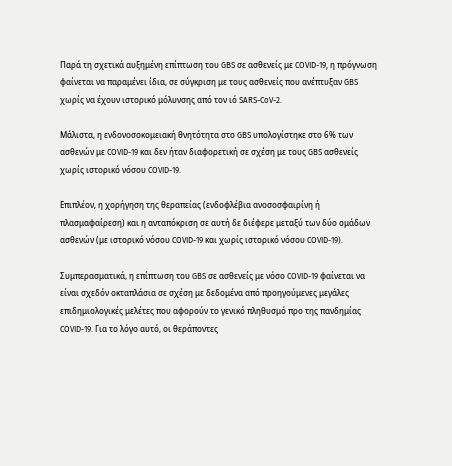Παρά τη σχετικά αυξημένη επίπτωση του GBS σε ασθενείς με COVID-19, η πρόγνωση φαίνεται να παραμένει ίδια, σε σύγκριση με τους ασθενείς που ανέπτυξαν GBS χωρίς να έχουν ιστορικό μόλυνσης από τον ιό SARS-CoV-2.

Μάλιστα, η ενδονοσοκομειακή θνητότητα στο GBS υπολογίστηκε στο 6% των ασθενών με COVID-19 και δεν ήταν διαφορετική σε σχέση με τους GBS ασθενείς χωρίς ιστορικό νόσου COVID-19.

Επιπλέον, η χορήγηση της θεραπείας (ενδοφλέβια ανοσοσφαιρίνη ή πλασμαφαίρεση) και η ανταπόκριση σε αυτή δε διέφερε μεταξύ των δύο ομάδων ασθενών (με ιστορικό νόσου COVID-19 και χωρίς ιστορικό νόσου COVID-19).

Συμπερασματικά, η επίπτωση του GBS σε ασθενείς με νόσο COVID-19 φαίνεται να είναι σχεδόν οκταπλάσια σε σχέση με δεδομένα από προηγούμενες μεγάλες επιδημιολογικές μελέτες που αφορούν το γενικό πληθυσμό προ της πανδημίας COVID-19. Για το λόγο αυτό, οι θεράποντες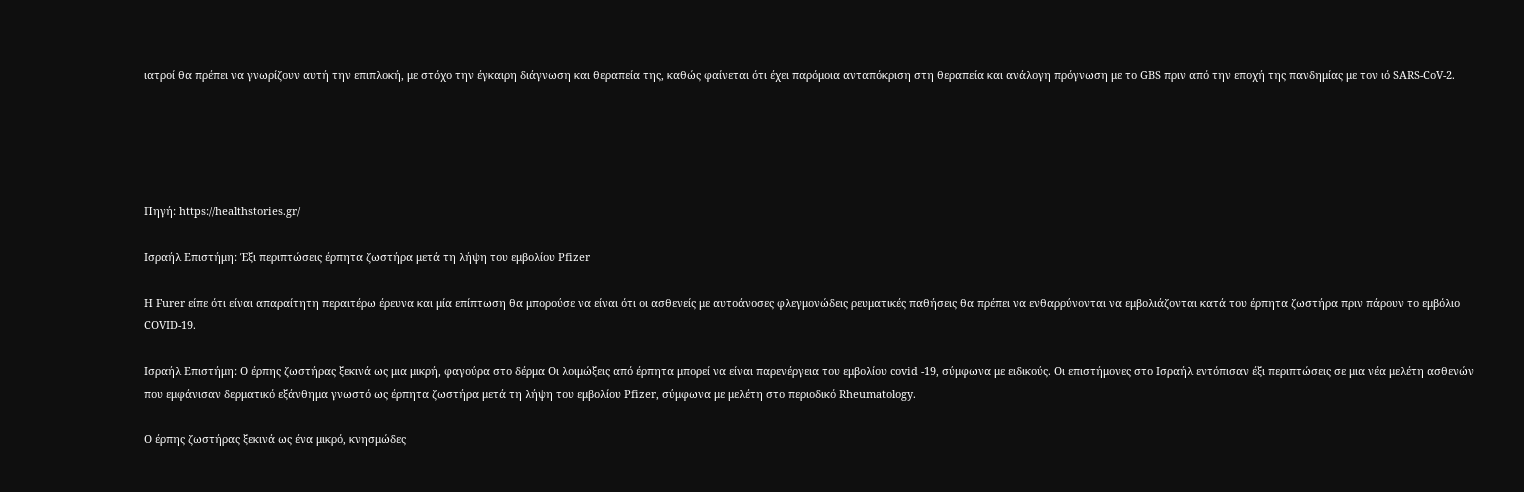ιατροί θα πρέπει να γνωρίζουν αυτή την επιπλοκή, με στόχο την έγκαιρη διάγνωση και θεραπεία της, καθώς φαίνεται ότι έχει παρόμοια ανταπόκριση στη θεραπεία και ανάλογη πρόγνωση με το GBS πριν από την εποχή της πανδημίας με τον ιό SARS-CoV-2.





Πηγή: https://healthstories.gr/

Ισραήλ Επιστήμη: Έξι περιπτώσεις έρπητα ζωστήρα μετά τη λήψη του εμβολίου Pfizer

Η Furer είπε ότι είναι απαραίτητη περαιτέρω έρευνα και μία επίπτωση θα μπορούσε να είναι ότι οι ασθενείς με αυτοάνοσες φλεγμονώδεις ρευματικές παθήσεις θα πρέπει να ενθαρρύνονται να εμβολιάζονται κατά του έρπητα ζωστήρα πριν πάρουν το εμβόλιο COVID-19.

Ισραήλ Επιστήμη: Ο έρπης ζωστήρας ξεκινά ως μια μικρή, φαγούρα στο δέρμα Οι λοιμώξεις από έρπητα μπορεί να είναι παρενέργεια του εμβολίου covid -19, σύμφωνα με ειδικούς. Οι επιστήμονες στο Ισραήλ εντόπισαν έξι περιπτώσεις σε μια νέα μελέτη ασθενών που εμφάνισαν δερματικό εξάνθημα γνωστό ως έρπητα ζωστήρα μετά τη λήψη του εμβολίου Pfizer, σύμφωνα με μελέτη στο περιοδικό Rheumatology.

Ο έρπης ζωστήρας ξεκινά ως ένα μικρό, κνησμώδες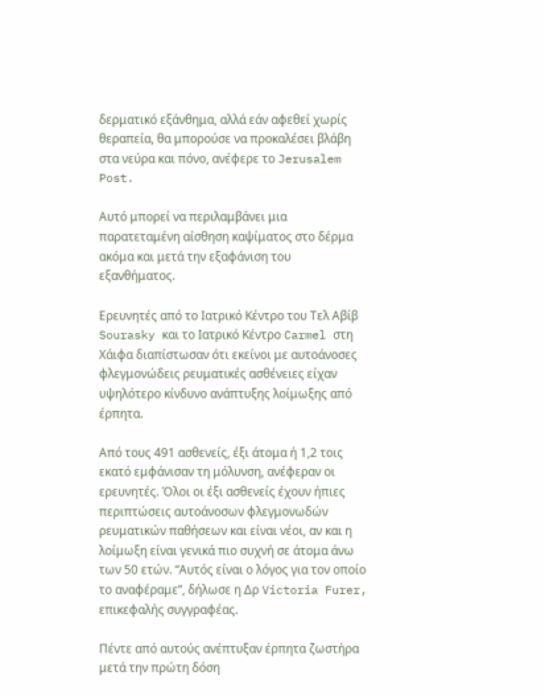δερματικό εξάνθημα, αλλά εάν αφεθεί χωρίς θεραπεία, θα μπορούσε να προκαλέσει βλάβη στα νεύρα και πόνο, ανέφερε το Jerusalem Post.

Αυτό μπορεί να περιλαμβάνει μια παρατεταμένη αίσθηση καψίματος στο δέρμα ακόμα και μετά την εξαφάνιση του εξανθήματος.

Ερευνητές από το Ιατρικό Κέντρο του Τελ Αβίβ Sourasky και το Ιατρικό Κέντρο Carmel στη Χάιφα διαπίστωσαν ότι εκείνοι με αυτοάνοσες φλεγμονώδεις ρευματικές ασθένειες είχαν υψηλότερο κίνδυνο ανάπτυξης λοίμωξης από έρπητα.

Από τους 491 ασθενείς, έξι άτομα ή 1,2 τοις εκατό εμφάνισαν τη μόλυνση, ανέφεραν οι ερευνητές. Όλοι οι έξι ασθενείς έχουν ήπιες περιπτώσεις αυτοάνοσων φλεγμονωδών ρευματικών παθήσεων και είναι νέοι, αν και η λοίμωξη είναι γενικά πιο συχνή σε άτομα άνω των 50 ετών. “Αυτός είναι ο λόγος για τον οποίο το αναφέραμε”, δήλωσε η Δρ Victoria Furer, επικεφαλής συγγραφέας.

Πέντε από αυτούς ανέπτυξαν έρπητα ζωστήρα μετά την πρώτη δόση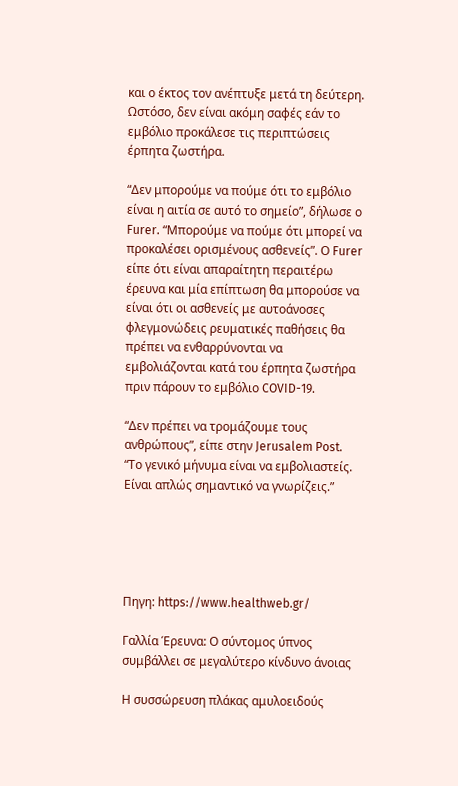και ο έκτος τον ανέπτυξε μετά τη δεύτερη. Ωστόσο, δεν είναι ακόμη σαφές εάν το εμβόλιο προκάλεσε τις περιπτώσεις έρπητα ζωστήρα.

“Δεν μπορούμε να πούμε ότι το εμβόλιο είναι η αιτία σε αυτό το σημείο”, δήλωσε ο Furer. “Μπορούμε να πούμε ότι μπορεί να προκαλέσει ορισμένους ασθενείς”. Ο Furer είπε ότι είναι απαραίτητη περαιτέρω έρευνα και μία επίπτωση θα μπορούσε να είναι ότι οι ασθενείς με αυτοάνοσες φλεγμονώδεις ρευματικές παθήσεις θα πρέπει να ενθαρρύνονται να εμβολιάζονται κατά του έρπητα ζωστήρα πριν πάρουν το εμβόλιο COVID-19.

“Δεν πρέπει να τρομάζουμε τους ανθρώπους”, είπε στην Jerusalem Post. “Το γενικό μήνυμα είναι να εμβολιαστείς. Είναι απλώς σημαντικό να γνωρίζεις.”





Πηγη: https://www.healthweb.gr/

Γαλλία Έρευνα: Ο σύντομος ύπνος συμβάλλει σε μεγαλύτερο κίνδυνο άνοιας

Η συσσώρευση πλάκας αμυλοειδούς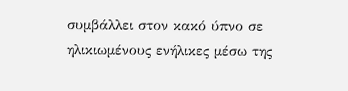συμβάλλει στον κακό ύπνο σε ηλικιωμένους ενήλικες μέσω της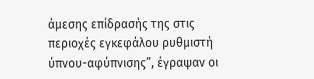άμεσης επίδρασής της στις περιοχές εγκεφάλου ρυθμιστή ύπνου-αφύπνισης”, έγραψαν οι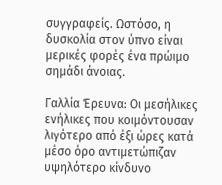συγγραφείς. Ωστόσο, η δυσκολία στον ύπνο είναι μερικές φορές ένα πρώιμο σημάδι άνοιας.

Γαλλία Έρευνα: Οι μεσήλικες ενήλικες που κοιμόντουσαν λιγότερο από έξι ώρες κατά μέσο όρο αντιμετώπιζαν υψηλότερο κίνδυνο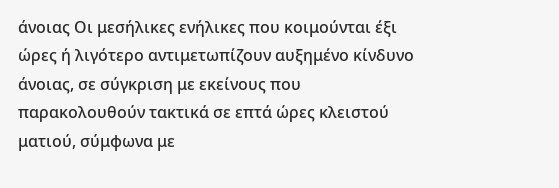άνοιας Οι μεσήλικες ενήλικες που κοιμούνται έξι ώρες ή λιγότερο αντιμετωπίζουν αυξημένο κίνδυνο άνοιας, σε σύγκριση με εκείνους που παρακολουθούν τακτικά σε επτά ώρες κλειστού ματιού, σύμφωνα με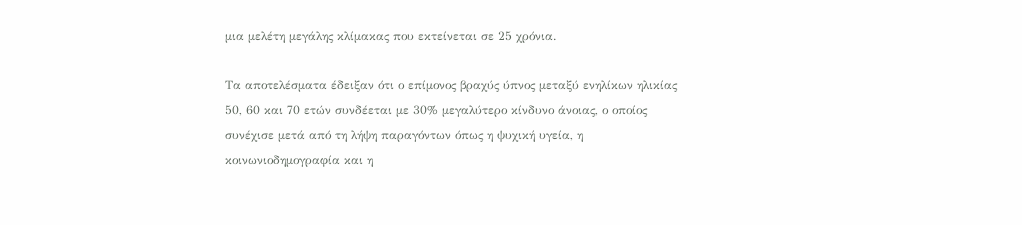μια μελέτη μεγάλης κλίμακας που εκτείνεται σε 25 χρόνια.

Τα αποτελέσματα έδειξαν ότι ο επίμονος βραχύς ύπνος μεταξύ ενηλίκων ηλικίας 50, 60 και 70 ετών συνδέεται με 30% μεγαλύτερο κίνδυνο άνοιας, ο οποίος συνέχισε μετά από τη λήψη παραγόντων όπως η ψυχική υγεία, η κοινωνιοδημογραφία και η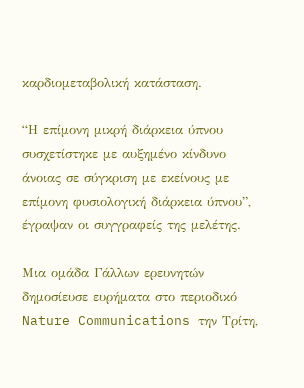καρδιομεταβολική κατάσταση.

“Η επίμονη μικρή διάρκεια ύπνου συσχετίστηκε με αυξημένο κίνδυνο άνοιας σε σύγκριση με εκείνους με επίμονη φυσιολογική διάρκεια ύπνου”, έγραψαν οι συγγραφείς της μελέτης.

Μια ομάδα Γάλλων ερευνητών δημοσίευσε ευρήματα στο περιοδικό Nature Communications την Τρίτη,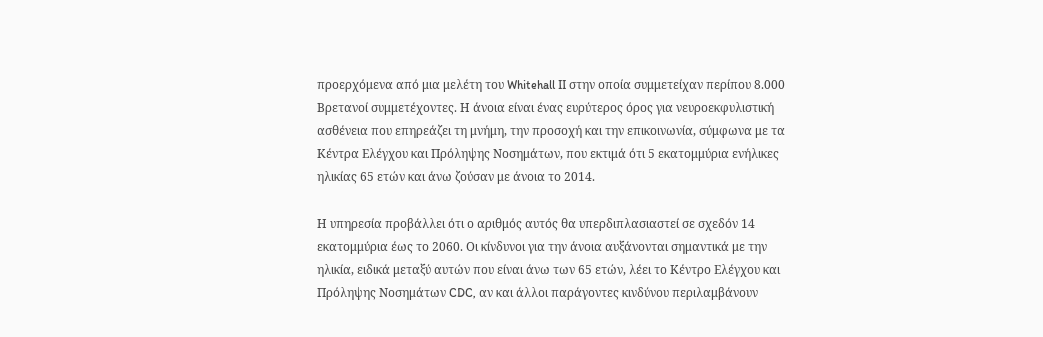προερχόμενα από μια μελέτη του Whitehall II στην οποία συμμετείχαν περίπου 8.000 Βρετανοί συμμετέχοντες. Η άνοια είναι ένας ευρύτερος όρος για νευροεκφυλιστική ασθένεια που επηρεάζει τη μνήμη, την προσοχή και την επικοινωνία, σύμφωνα με τα Κέντρα Ελέγχου και Πρόληψης Νοσημάτων, που εκτιμά ότι 5 εκατομμύρια ενήλικες ηλικίας 65 ετών και άνω ζούσαν με άνοια το 2014.

Η υπηρεσία προβάλλει ότι ο αριθμός αυτός θα υπερδιπλασιαστεί σε σχεδόν 14 εκατομμύρια έως το 2060. Οι κίνδυνοι για την άνοια αυξάνονται σημαντικά με την ηλικία, ειδικά μεταξύ αυτών που είναι άνω των 65 ετών, λέει το Κέντρο Ελέγχου και Πρόληψης Νοσημάτων CDC, αν και άλλοι παράγοντες κινδύνου περιλαμβάνουν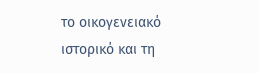το οικογενειακό ιστορικό και τη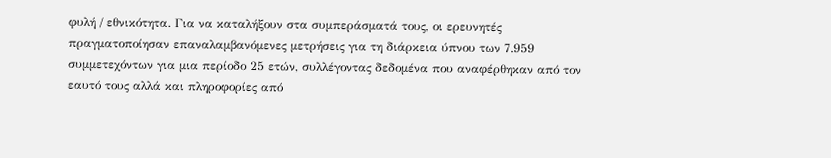φυλή / εθνικότητα. Για να καταλήξουν στα συμπεράσματά τους, οι ερευνητές πραγματοποίησαν επαναλαμβανόμενες μετρήσεις για τη διάρκεια ύπνου των 7.959 συμμετεχόντων για μια περίοδο 25 ετών, συλλέγοντας δεδομένα που αναφέρθηκαν από τον εαυτό τους αλλά και πληροφορίες από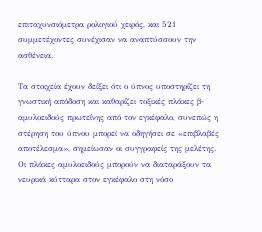επιταχυνσιόμετρα ρολογιού χειρός, και 521 συμμετέχοντες συνέχισαν να αναπτύσσουν την ασθένεια.

Τα στοιχεία έχουν δείξει ότι ο ύπνος υποστηρίζει τη γνωστική απόδοση και καθαρίζει τοξικές πλάκες β-αμυλοειδούς πρωτεΐνης από τον εγκέφαλο, συνεπώς η στέρηση του ύπνου μπορεί να οδηγήσει σε «επιβλαβές αποτέλεσμα», σημείωσαν οι συγγραφείς της μελέτης. Οι πλάκες αμυλοειδούς μπορούν να διαταράξουν τα νευρικά κύτταρα στον εγκέφαλο στη νόσο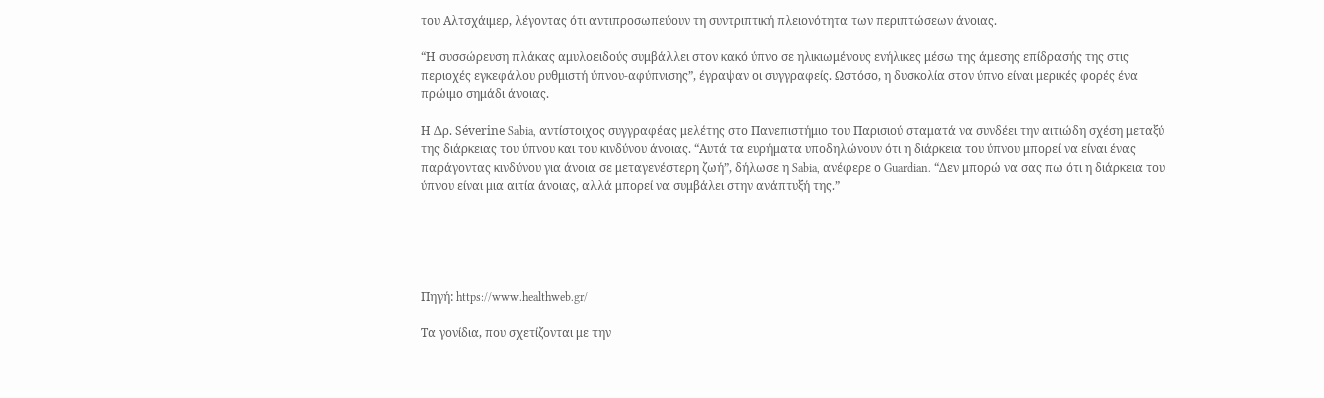του Αλτσχάιμερ, λέγοντας ότι αντιπροσωπεύουν τη συντριπτική πλειονότητα των περιπτώσεων άνοιας.

“Η συσσώρευση πλάκας αμυλοειδούς συμβάλλει στον κακό ύπνο σε ηλικιωμένους ενήλικες μέσω της άμεσης επίδρασής της στις περιοχές εγκεφάλου ρυθμιστή ύπνου-αφύπνισης”, έγραψαν οι συγγραφείς. Ωστόσο, η δυσκολία στον ύπνο είναι μερικές φορές ένα πρώιμο σημάδι άνοιας.

Η Δρ. Séverine Sabia, αντίστοιχος συγγραφέας μελέτης στο Πανεπιστήμιο του Παρισιού σταματά να συνδέει την αιτιώδη σχέση μεταξύ της διάρκειας του ύπνου και του κινδύνου άνοιας. “Αυτά τα ευρήματα υποδηλώνουν ότι η διάρκεια του ύπνου μπορεί να είναι ένας παράγοντας κινδύνου για άνοια σε μεταγενέστερη ζωή”, δήλωσε η Sabia, ανέφερε ο Guardian. “Δεν μπορώ να σας πω ότι η διάρκεια του ύπνου είναι μια αιτία άνοιας, αλλά μπορεί να συμβάλει στην ανάπτυξή της.”





Πηγή: https://www.healthweb.gr/

Τα γονίδια, που σχετίζονται με την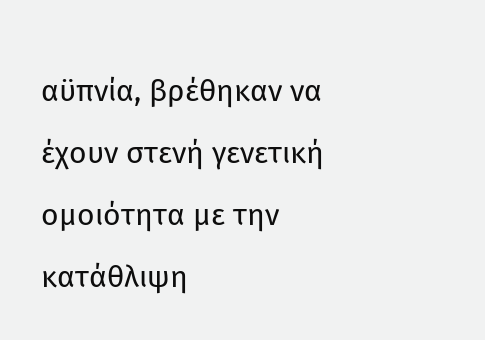αϋπνία, βρέθηκαν να έχουν στενή γενετική ομοιότητα με την κατάθλιψη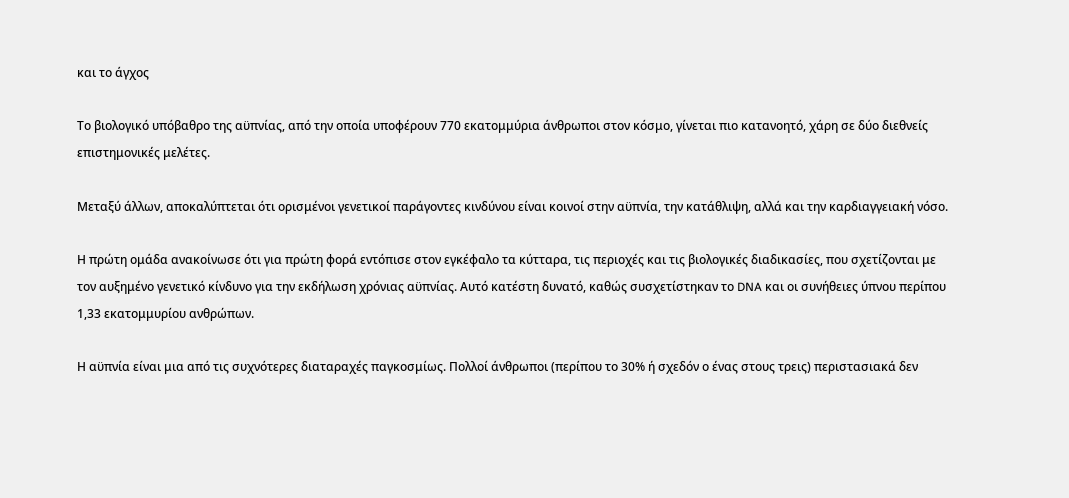και το άγχος

Το βιολογικό υπόβαθρο της αϋπνίας, από την οποία υποφέρουν 770 εκατομμύρια άνθρωποι στον κόσμο, γίνεται πιο κατανοητό, χάρη σε δύο διεθνείς επιστημονικές μελέτες.

Μεταξύ άλλων, αποκαλύπτεται ότι ορισμένοι γενετικοί παράγοντες κινδύνου είναι κοινοί στην αϋπνία, την κατάθλιψη, αλλά και την καρδιαγγειακή νόσο.

Η πρώτη ομάδα ανακοίνωσε ότι για πρώτη φορά εντόπισε στον εγκέφαλο τα κύτταρα, τις περιοχές και τις βιολογικές διαδικασίες, που σχετίζονται με τον αυξημένο γενετικό κίνδυνο για την εκδήλωση χρόνιας αϋπνίας. Αυτό κατέστη δυνατό, καθώς συσχετίστηκαν το DNA και οι συνήθειες ύπνου περίπου 1,33 εκατομμυρίου ανθρώπων.

Η αϋπνία είναι μια από τις συχνότερες διαταραχές παγκοσμίως. Πολλοί άνθρωποι (περίπου το 30% ή σχεδόν ο ένας στους τρεις) περιστασιακά δεν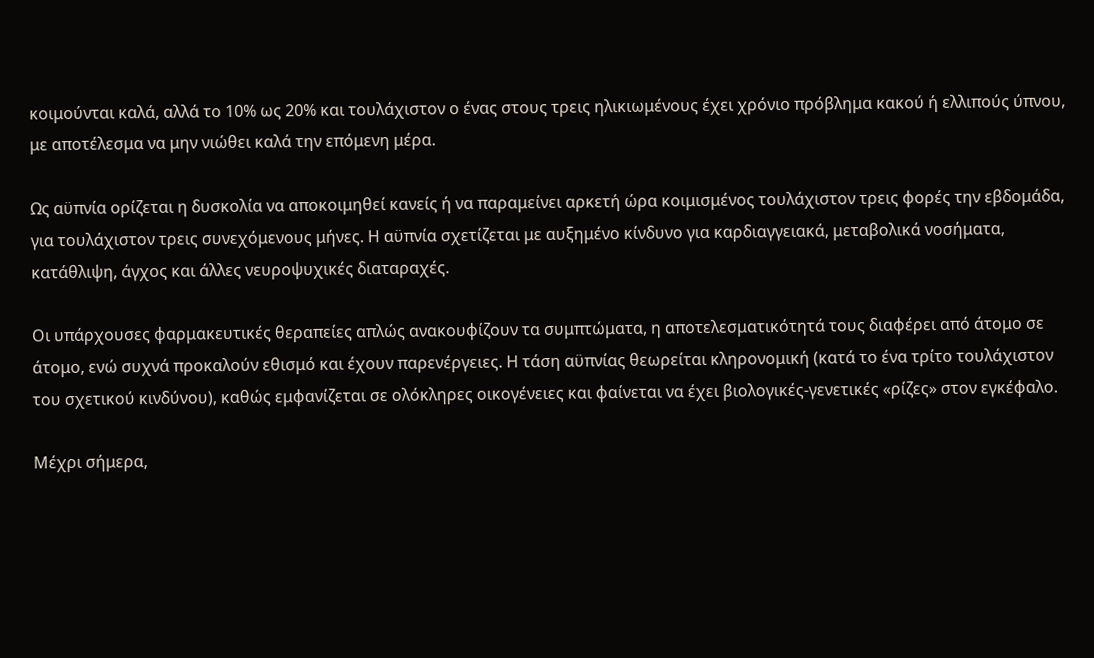κοιμούνται καλά, αλλά το 10% ως 20% και τουλάχιστον ο ένας στους τρεις ηλικιωμένους έχει χρόνιο πρόβλημα κακού ή ελλιπούς ύπνου, με αποτέλεσμα να μην νιώθει καλά την επόμενη μέρα.

Ως αϋπνία ορίζεται η δυσκολία να αποκοιμηθεί κανείς ή να παραμείνει αρκετή ώρα κοιμισμένος τουλάχιστον τρεις φορές την εβδομάδα, για τουλάχιστον τρεις συνεχόμενους μήνες. Η αϋπνία σχετίζεται με αυξημένο κίνδυνο για καρδιαγγειακά, μεταβολικά νοσήματα, κατάθλιψη, άγχος και άλλες νευροψυχικές διαταραχές.

Οι υπάρχουσες φαρμακευτικές θεραπείες απλώς ανακουφίζουν τα συμπτώματα, η αποτελεσματικότητά τους διαφέρει από άτομο σε άτομο, ενώ συχνά προκαλούν εθισμό και έχουν παρενέργειες. Η τάση αϋπνίας θεωρείται κληρονομική (κατά το ένα τρίτο τουλάχιστον του σχετικού κινδύνου), καθώς εμφανίζεται σε ολόκληρες οικογένειες και φαίνεται να έχει βιολογικές-γενετικές «ρίζες» στον εγκέφαλο.

Μέχρι σήμερα,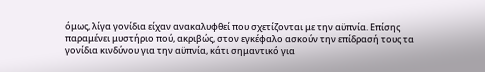όμως, λίγα γονίδια είχαν ανακαλυφθεί που σχετίζονται με την αϋπνία. Επίσης παραμένει μυστήριο πού, ακριβώς, στον εγκέφαλο ασκούν την επίδρασή τους τα γονίδια κινδύνου για την αϋπνία, κάτι σημαντικό για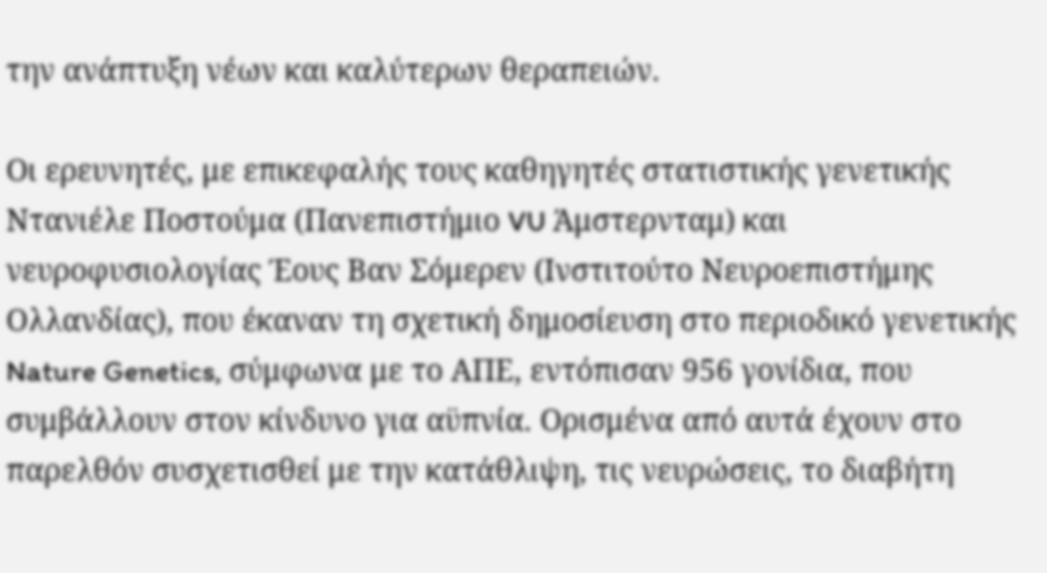την ανάπτυξη νέων και καλύτερων θεραπειών.

Οι ερευνητές, με επικεφαλής τους καθηγητές στατιστικής γενετικής Ντανιέλε Ποστούμα (Πανεπιστήμιο VU Άμστερνταμ) και νευροφυσιολογίας Έους Βαν Σόμερεν (Ινστιτούτο Νευροεπιστήμης Ολλανδίας), που έκαναν τη σχετική δημοσίευση στο περιοδικό γενετικής Nature Genetics, σύμφωνα με το ΑΠΕ, εντόπισαν 956 γονίδια, που συμβάλλουν στον κίνδυνο για αϋπνία. Ορισμένα από αυτά έχουν στο παρελθόν συσχετισθεί με την κατάθλιψη, τις νευρώσεις, το διαβήτη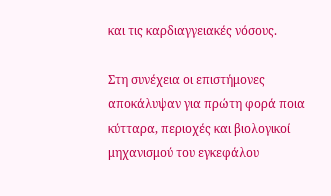και τις καρδιαγγειακές νόσους.

Στη συνέχεια οι επιστήμονες αποκάλυψαν για πρώτη φορά ποια κύτταρα, περιοχές και βιολογικοί μηχανισμού του εγκεφάλου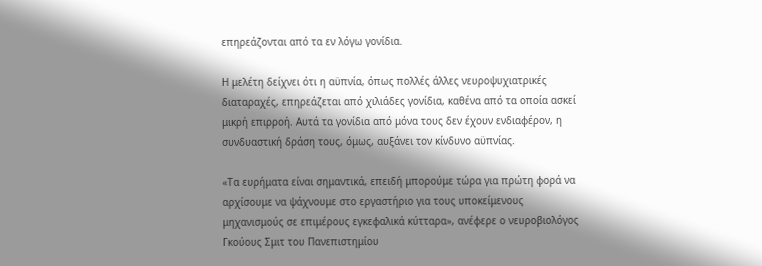επηρεάζονται από τα εν λόγω γονίδια.

Η μελέτη δείχνει ότι η αϋπνία, όπως πολλές άλλες νευροψυχιατρικές διαταραχές, επηρεάζεται από χιλιάδες γονίδια, καθένα από τα οποία ασκεί μικρή επιρροή. Αυτά τα γονίδια από μόνα τους δεν έχουν ενδιαφέρον, η συνδυαστική δράση τους, όμως, αυξάνει τον κίνδυνο αϋπνίας.

«Τα ευρήματα είναι σημαντικά, επειδή μπορούμε τώρα για πρώτη φορά να αρχίσουμε να ψάχνουμε στο εργαστήριο για τους υποκείμενους μηχανισμούς σε επιμέρους εγκεφαλικά κύτταρα», ανέφερε ο νευροβιολόγος Γκούους Σμιτ του Πανεπιστημίου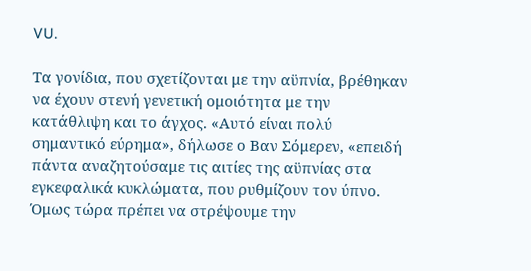VU.

Τα γονίδια, που σχετίζονται με την αϋπνία, βρέθηκαν να έχουν στενή γενετική ομοιότητα με την κατάθλιψη και το άγχος. «Αυτό είναι πολύ σημαντικό εύρημα», δήλωσε ο Βαν Σόμερεν, «επειδή πάντα αναζητούσαμε τις αιτίες της αϋπνίας στα εγκεφαλικά κυκλώματα, που ρυθμίζουν τον ύπνο. Όμως τώρα πρέπει να στρέψουμε την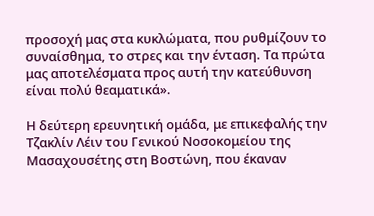προσοχή μας στα κυκλώματα, που ρυθμίζουν το συναίσθημα, το στρες και την ένταση. Τα πρώτα μας αποτελέσματα προς αυτή την κατεύθυνση είναι πολύ θεαματικά».

Η δεύτερη ερευνητική ομάδα, με επικεφαλής την Τζακλίν Λέιν του Γενικού Νοσοκομείου της Μασαχουσέτης στη Βοστώνη, που έκαναν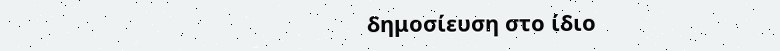δημοσίευση στο ίδιο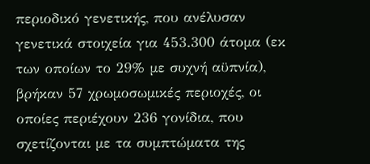περιοδικό γενετικής, που ανέλυσαν γενετικά στοιχεία για 453.300 άτομα (εκ των οποίων το 29% με συχνή αϋπνία), βρήκαν 57 χρωμοσωμικές περιοχές, οι οποίες περιέχουν 236 γονίδια, που σχετίζονται με τα συμπτώματα της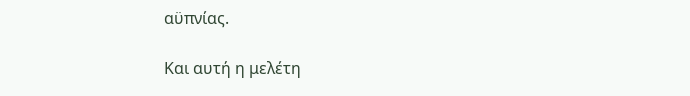αϋπνίας.

Και αυτή η μελέτη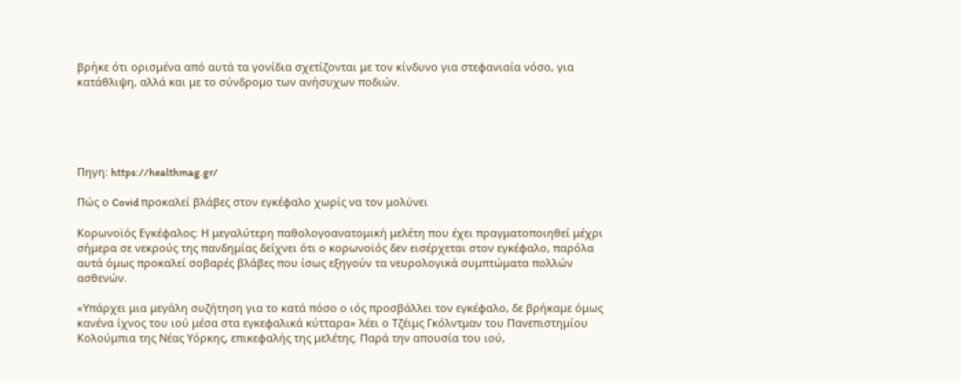βρήκε ότι ορισμένα από αυτά τα γονίδια σχετίζονται με τον κίνδυνο για στεφανιαία νόσο, για κατάθλιψη, αλλά και με το σύνδρομο των ανήσυχων ποδιών.





Πηγη: https://healthmag.gr/

Πώς ο Covid προκαλεί βλάβες στον εγκέφαλο χωρίς να τον μολύνει

Κορωνοϊός Εγκέφαλος: Η μεγαλύτερη παθολογοανατομική μελέτη που έχει πραγματοποιηθεί μέχρι σήμερα σε νεκρούς της πανδημίας δείχνει ότι ο κορωνοϊός δεν εισέρχεται στον εγκέφαλο, παρόλα αυτά όμως προκαλεί σοβαρές βλάβες που ίσως εξηγούν τα νευρολογικά συμπτώματα πολλών ασθενών.

«Υπάρχει μια μεγάλη συζήτηση για το κατά πόσο ο ιός προσβάλλει τον εγκέφαλο, δε βρήκαμε όμως κανένα ίχνος του ιού μέσα στα εγκεφαλικά κύτταρα» λέει ο Τζέιμς Γκόλντμαν του Πανεπιστημίου Κολούμπια της Νέας Υόρκης, επικεφαλής της μελέτης. Παρά την απουσία του ιού,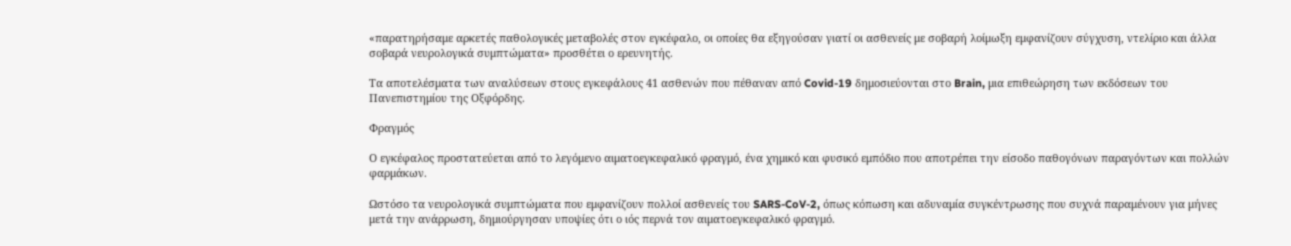«παρατηρήσαμε αρκετές παθολογικές μεταβολές στον εγκέφαλο, οι οποίες θα εξηγούσαν γιατί οι ασθενείς με σοβαρή λοίμωξη εμφανίζουν σύγχυση, ντελίριο και άλλα σοβαρά νευρολογικά συμπτώματα» προσθέτει ο ερευνητής.

Τα αποτελέσματα των αναλύσεων στους εγκεφάλους 41 ασθενών που πέθαναν από Covid-19 δημοσιεύονται στο Brain, μια επιθεώρηση των εκδόσεων του Πανεπιστημίου της Οξφόρδης.

Φραγμός

Ο εγκέφαλος προστατεύεται από το λεγόμενο αιματοεγκεφαλικό φραγμό, ένα χημικό και φυσικό εμπόδιο που αποτρέπει την είσοδο παθογόνων παραγόντων και πολλών φαρμάκων.

Ωστόσο τα νευρολογικά συμπτώματα που εμφανίζουν πολλοί ασθενείς του SARS-CoV-2, όπως κόπωση και αδυναμία συγκέντρωσης που συχνά παραμένουν για μήνες μετά την ανάρρωση, δημιούργησαν υποψίες ότι ο ιός περνά τον αιματοεγκεφαλικό φραγμό.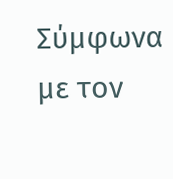Σύμφωνα με τον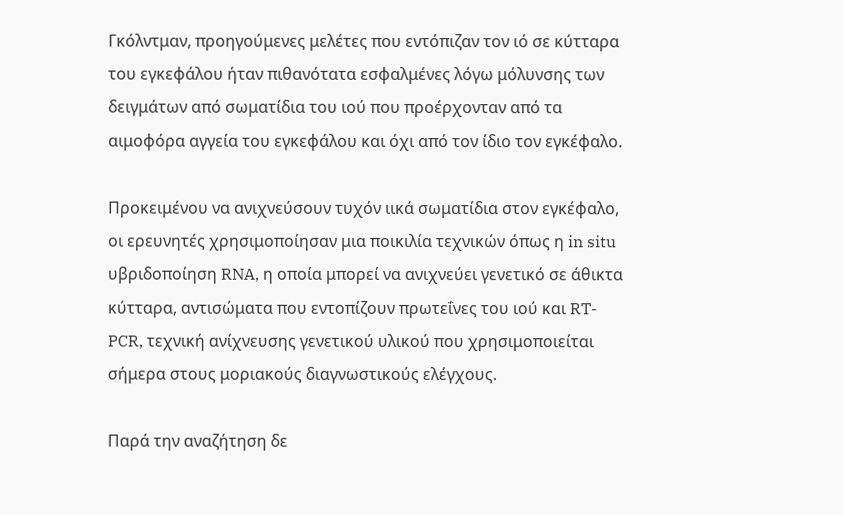Γκόλντμαν, προηγούμενες μελέτες που εντόπιζαν τον ιό σε κύτταρα του εγκεφάλου ήταν πιθανότατα εσφαλμένες λόγω μόλυνσης των δειγμάτων από σωματίδια του ιού που προέρχονταν από τα αιμοφόρα αγγεία του εγκεφάλου και όχι από τον ίδιο τον εγκέφαλο.

Προκειμένου να ανιχνεύσουν τυχόν ιικά σωματίδια στον εγκέφαλο, οι ερευνητές χρησιμοποίησαν μια ποικιλία τεχνικών όπως η in situ υβριδοποίηση RNA, η οποία μπορεί να ανιχνεύει γενετικό σε άθικτα κύτταρα, αντισώματα που εντοπίζουν πρωτεΐνες του ιού και RT-PCR, τεχνική ανίχνευσης γενετικού υλικού που χρησιμοποιείται σήμερα στους μοριακούς διαγνωστικούς ελέγχους.

Παρά την αναζήτηση δε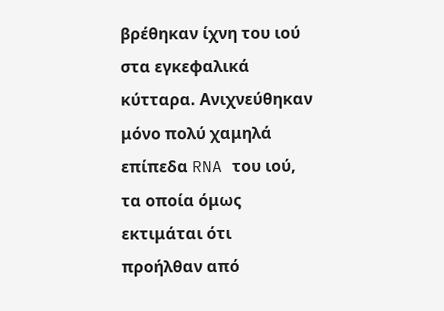βρέθηκαν ίχνη του ιού στα εγκεφαλικά κύτταρα. Ανιχνεύθηκαν μόνο πολύ χαμηλά επίπεδα RNA του ιού, τα οποία όμως εκτιμάται ότι προήλθαν από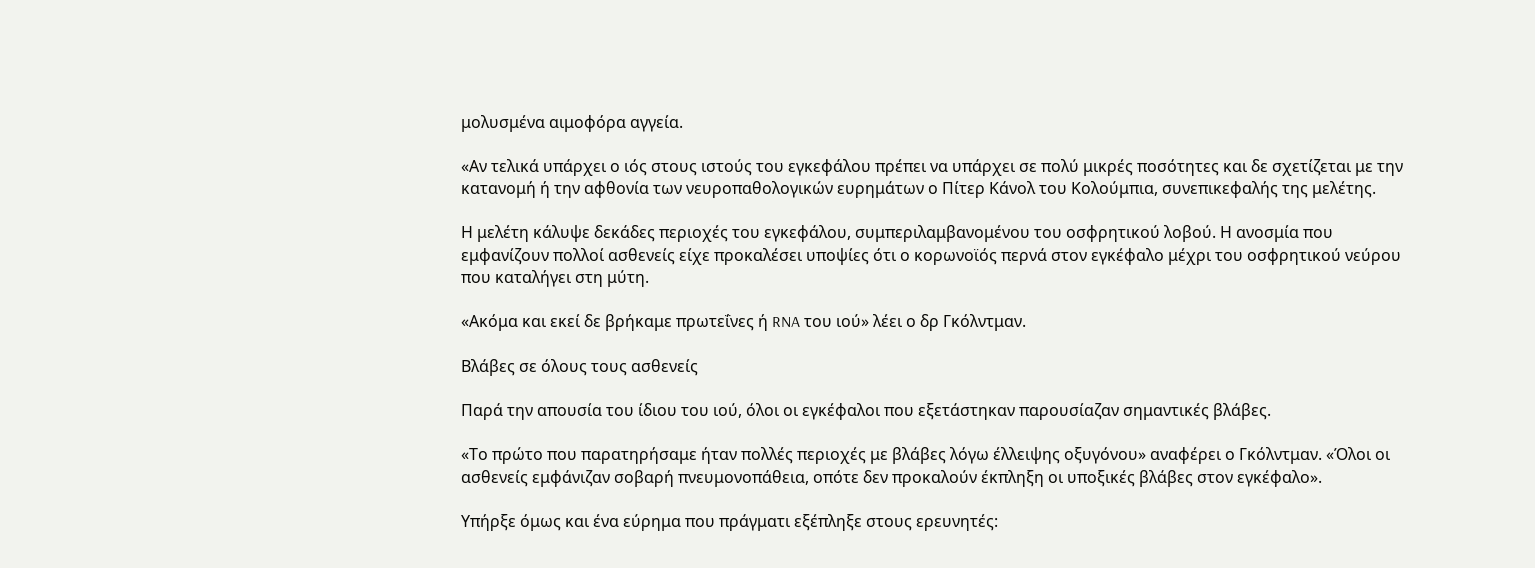μολυσμένα αιμοφόρα αγγεία.

«Αν τελικά υπάρχει ο ιός στους ιστούς του εγκεφάλου πρέπει να υπάρχει σε πολύ μικρές ποσότητες και δε σχετίζεται με την κατανομή ή την αφθονία των νευροπαθολογικών ευρημάτων ο Πίτερ Κάνολ του Κολούμπια, συνεπικεφαλής της μελέτης.

Η μελέτη κάλυψε δεκάδες περιοχές του εγκεφάλου, συμπεριλαμβανομένου του οσφρητικού λοβού. Η ανοσμία που εμφανίζουν πολλοί ασθενείς είχε προκαλέσει υποψίες ότι ο κορωνοϊός περνά στον εγκέφαλο μέχρι του οσφρητικού νεύρου που καταλήγει στη μύτη.

«Ακόμα και εκεί δε βρήκαμε πρωτεΐνες ή RNA του ιού» λέει ο δρ Γκόλντμαν.

Βλάβες σε όλους τους ασθενείς

Παρά την απουσία του ίδιου του ιού, όλοι οι εγκέφαλοι που εξετάστηκαν παρουσίαζαν σημαντικές βλάβες.

«Το πρώτο που παρατηρήσαμε ήταν πολλές περιοχές με βλάβες λόγω έλλειψης οξυγόνου» αναφέρει ο Γκόλντμαν. «Όλοι οι ασθενείς εμφάνιζαν σοβαρή πνευμονοπάθεια, οπότε δεν προκαλούν έκπληξη οι υποξικές βλάβες στον εγκέφαλο».

Υπήρξε όμως και ένα εύρημα που πράγματι εξέπληξε στους ερευνητές: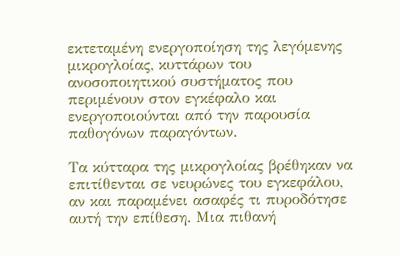εκτεταμένη ενεργοποίηση της λεγόμενης μικρογλοίας, κυττάρων του ανοσοποιητικού συστήματος που περιμένουν στον εγκέφαλο και ενεργοποιούνται από την παρουσία παθογόνων παραγόντων.

Τα κύτταρα της μικρογλοίας βρέθηκαν να επιτίθενται σε νευρώνες του εγκεφάλου, αν και παραμένει ασαφές τι πυροδότησε αυτή την επίθεση. Μια πιθανή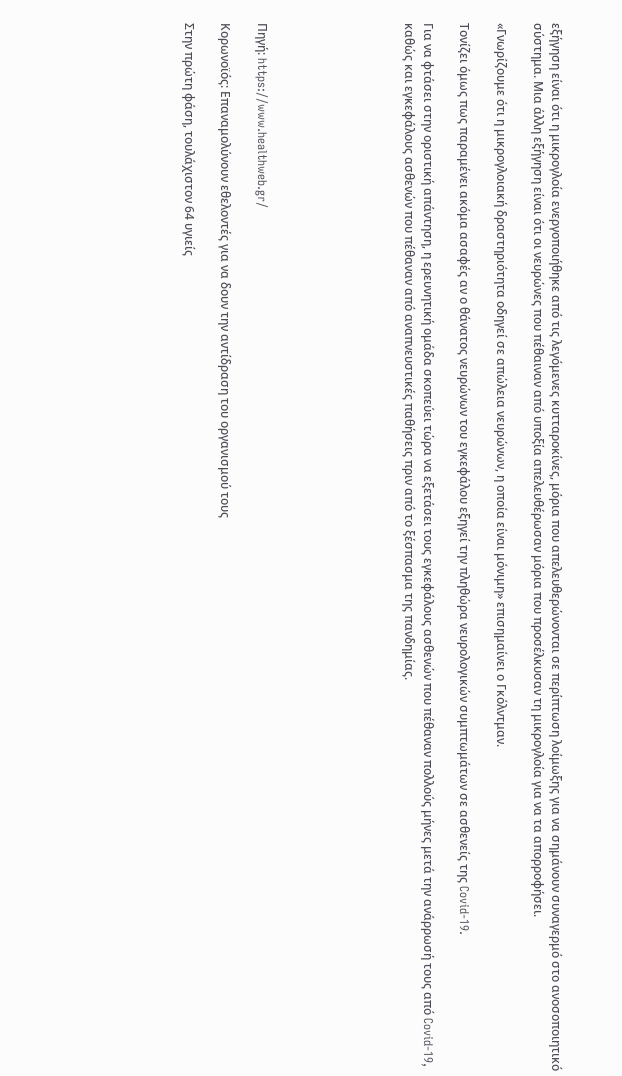εξήγηση είναι ότι η μικρογλοία ενεργοποιήθηκε από τις λεγόμενες κυτταροκίνες, μόρια που απελευθερώνονται σε περίπτωση λοίμωξης για να σημάνουν συναγερμό στο ανοσοποιητικό σύστημα. Μια άλλη εξήγηση είναι ότι οι νευρώνες που πέθαιναν από υποξία απελευθέρωσαν μόρια που προσέλκυσαν τη μικρογλοία για να τα απορροφήσει.

«Γνωρίζουμε ότι η μικρογλοιακή δραστηριότητα οδηγεί σε απώλεια νευρώνων, η οποία είναι μόνιμη» επισημαίνει ο Γκόλντμαν.

Τονίζει όμως πως παραμένει ακόμα ασαφές αν ο θάνατος νευρώνων του εγκεφάλου εξηγεί την πληθώρα νευρολογικών συμπτωμάτων σε ασθενείς της Covid-19.

Για να φτάσει στην οριστική απάντηση, η ερευνητική ομάδα σκοπεύει τώρα να εξετάσει τους εγκεφάλους ασθενών που πέθαναν πολλούς μήνες μετά την ανάρρωσή τους από Covid-19, καθώς και εγκεφάλους ασθενών που πέθαναν από αναπνευστικές παθήσεις πριν από το ξέσπασμα της πανδημίας.







Πηγή: https://www.healthweb.gr/

Κορωνοϊός: Επαναμολύνουν εθελοντές για να δουν την αντίδραση του οργανισμού τους

Στην πρώτη φάση, τουλάχιστον 64 υγιείς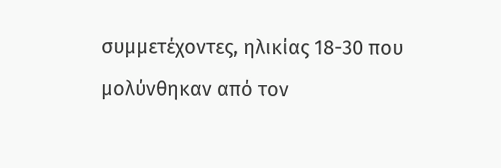συμμετέχοντες, ηλικίας 18-30 που μολύνθηκαν από τον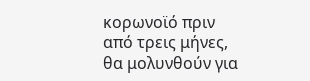κορωνοϊό πριν από τρεις μήνες, θα μολυνθούν για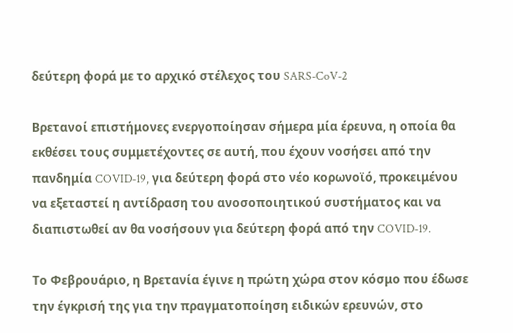δεύτερη φορά με το αρχικό στέλεχος του SARS-CoV-2

Βρετανοί επιστήμονες ενεργοποίησαν σήμερα μία έρευνα, η οποία θα εκθέσει τους συμμετέχοντες σε αυτή, που έχουν νοσήσει από την πανδημία COVID-19, για δεύτερη φορά στο νέο κορωνοϊό, προκειμένου να εξεταστεί η αντίδραση του ανοσοποιητικού συστήματος και να διαπιστωθεί αν θα νοσήσουν για δεύτερη φορά από την COVID-19.

Το Φεβρουάριο, η Βρετανία έγινε η πρώτη χώρα στον κόσμο που έδωσε την έγκρισή της για την πραγματοποίηση ειδικών ερευνών, στο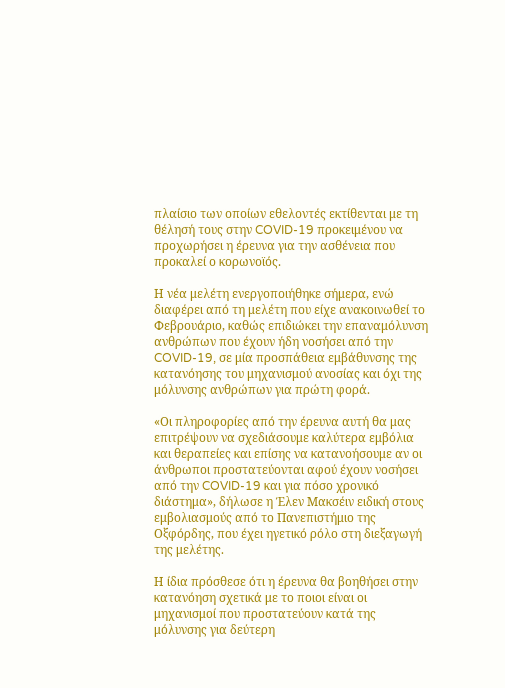πλαίσιο των οποίων εθελοντές εκτίθενται με τη θέλησή τους στην COVID-19 προκειμένου να προχωρήσει η έρευνα για την ασθένεια που προκαλεί ο κορωνοϊός.

Η νέα μελέτη ενεργοποιήθηκε σήμερα, ενώ διαφέρει από τη μελέτη που είχε ανακοινωθεί το Φεβρουάριο, καθώς επιδιώκει την επαναμόλυνση ανθρώπων που έχουν ήδη νοσήσει από την COVID-19, σε μία προσπάθεια εμβάθυνσης της κατανόησης του μηχανισμού ανοσίας και όχι της μόλυνσης ανθρώπων για πρώτη φορά.

«Οι πληροφορίες από την έρευνα αυτή θα μας επιτρέψουν να σχεδιάσουμε καλύτερα εμβόλια και θεραπείες και επίσης να κατανοήσουμε αν οι άνθρωποι προστατεύονται αφού έχουν νοσήσει από την COVID-19 και για πόσο χρονικό διάστημα», δήλωσε η Έλεν Μακσέιν ειδική στους εμβολιασμούς από το Πανεπιστήμιο της Οξφόρδης, που έχει ηγετικό ρόλο στη διεξαγωγή της μελέτης.

Η ίδια πρόσθεσε ότι η έρευνα θα βοηθήσει στην κατανόηση σχετικά με το ποιοι είναι οι μηχανισμοί που προστατεύουν κατά της μόλυνσης για δεύτερη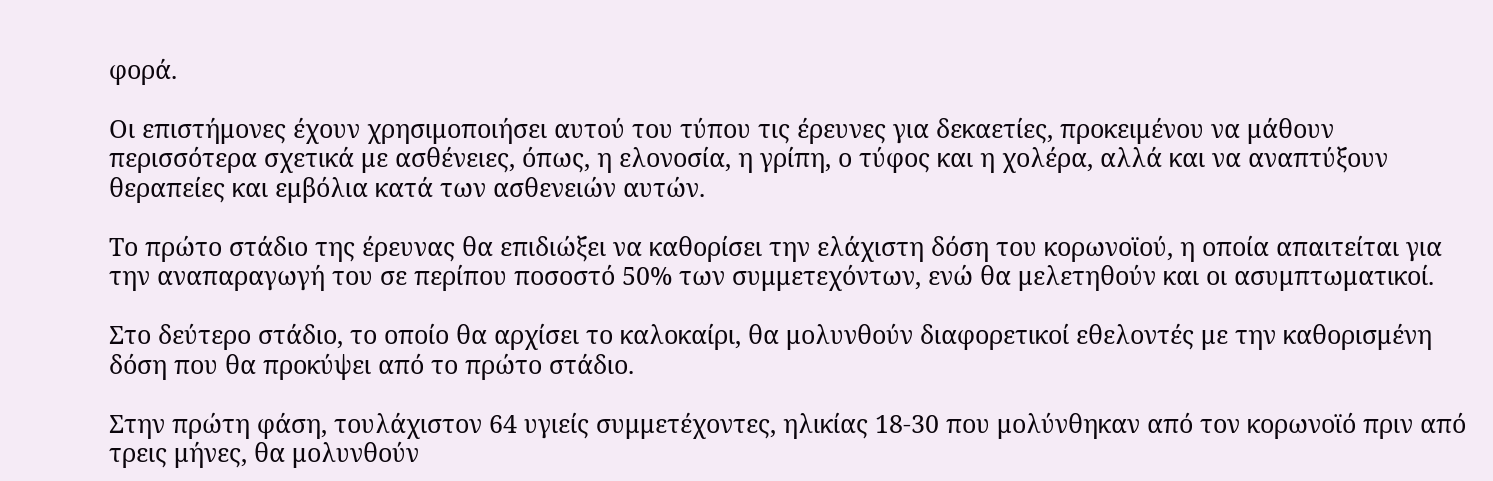φορά.

Οι επιστήμονες έχουν χρησιμοποιήσει αυτού του τύπου τις έρευνες για δεκαετίες, προκειμένου να μάθουν περισσότερα σχετικά με ασθένειες, όπως, η ελονοσία, η γρίπη, ο τύφος και η χολέρα, αλλά και να αναπτύξουν θεραπείες και εμβόλια κατά των ασθενειών αυτών.

Το πρώτο στάδιο της έρευνας θα επιδιώξει να καθορίσει την ελάχιστη δόση του κορωνοϊού, η οποία απαιτείται για την αναπαραγωγή του σε περίπου ποσοστό 50% των συμμετεχόντων, ενώ θα μελετηθούν και οι ασυμπτωματικοί.

Στο δεύτερο στάδιο, το οποίο θα αρχίσει το καλοκαίρι, θα μολυνθούν διαφορετικοί εθελοντές με την καθορισμένη δόση που θα προκύψει από το πρώτο στάδιο.

Στην πρώτη φάση, τουλάχιστον 64 υγιείς συμμετέχοντες, ηλικίας 18-30 που μολύνθηκαν από τον κορωνοϊό πριν από τρεις μήνες, θα μολυνθούν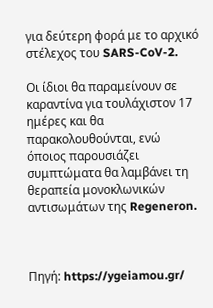για δεύτερη φορά με το αρχικό στέλεχος του SARS-CoV-2.

Οι ίδιοι θα παραμείνουν σε καραντίνα για τουλάχιστον 17 ημέρες και θα παρακολουθούνται, ενώ όποιος παρουσιάζει συμπτώματα θα λαμβάνει τη θεραπεία μονοκλωνικών αντισωμάτων της Regeneron.



Πηγή: https://ygeiamou.gr/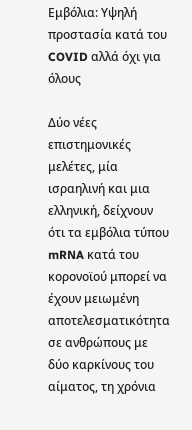Εμβόλια: Υψηλή προστασία κατά του COVID αλλά όχι για όλους

Δύο νέες επιστημονικές μελέτες, μία ισραηλινή και μια ελληνική, δείχνουν ότι τα εμβόλια τύπου mRNA κατά του κορονοϊού μπορεί να έχουν μειωμένη αποτελεσματικότητα σε ανθρώπους με δύο καρκίνους του αίματος, τη χρόνια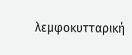λεμφοκυτταρική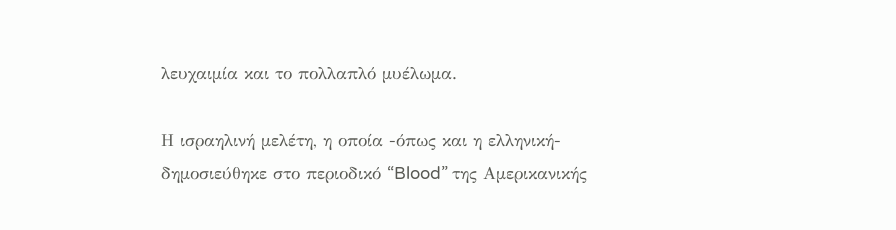λευχαιμία και το πολλαπλό μυέλωμα.

Η ισραηλινή μελέτη, η οποία -όπως και η ελληνική- δημοσιεύθηκε στο περιοδικό “Blood” της Αμερικανικής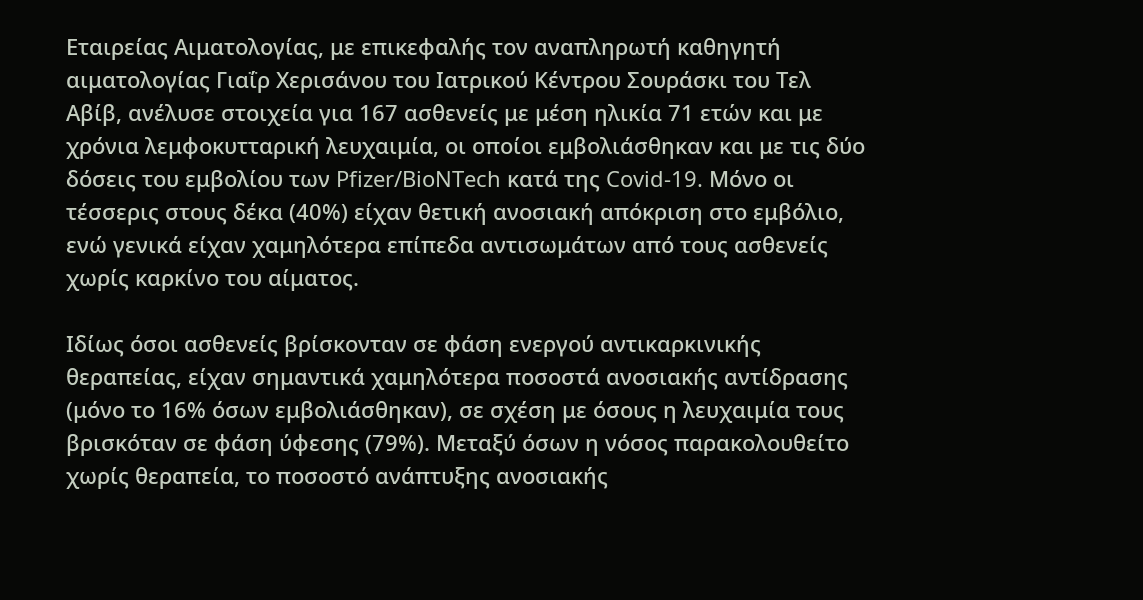Εταιρείας Αιματολογίας, με επικεφαλής τον αναπληρωτή καθηγητή αιματολογίας Γιαΐρ Χερισάνου του Ιατρικού Κέντρου Σουράσκι του Τελ Αβίβ, ανέλυσε στοιχεία για 167 ασθενείς με μέση ηλικία 71 ετών και με χρόνια λεμφοκυτταρική λευχαιμία, οι οποίοι εμβολιάσθηκαν και με τις δύο δόσεις του εμβολίου των Pfizer/BioNTech κατά της Covid-19. Μόνο οι τέσσερις στους δέκα (40%) είχαν θετική ανοσιακή απόκριση στο εμβόλιο, ενώ γενικά είχαν χαμηλότερα επίπεδα αντισωμάτων από τους ασθενείς χωρίς καρκίνο του αίματος.

Ιδίως όσοι ασθενείς βρίσκονταν σε φάση ενεργού αντικαρκινικής θεραπείας, είχαν σημαντικά χαμηλότερα ποσοστά ανοσιακής αντίδρασης (μόνο το 16% όσων εμβολιάσθηκαν), σε σχέση με όσους η λευχαιμία τους βρισκόταν σε φάση ύφεσης (79%). Μεταξύ όσων η νόσος παρακολουθείτο χωρίς θεραπεία, το ποσοστό ανάπτυξης ανοσιακής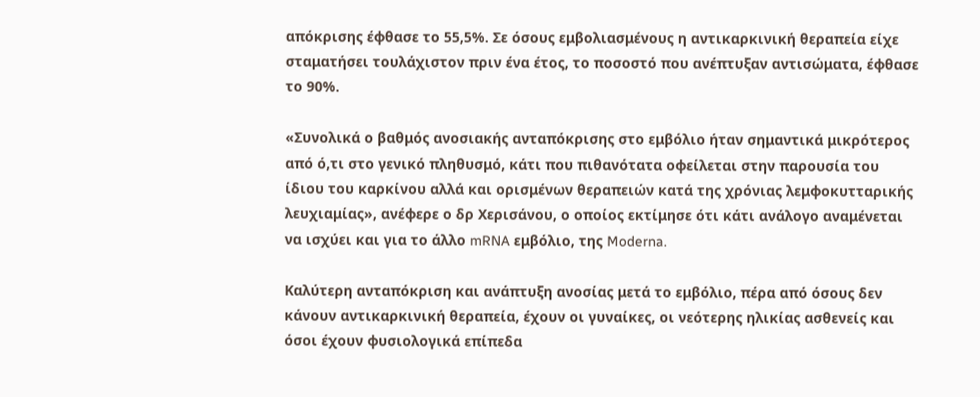απόκρισης έφθασε το 55,5%. Σε όσους εμβολιασμένους η αντικαρκινική θεραπεία είχε σταματήσει τουλάχιστον πριν ένα έτος, το ποσοστό που ανέπτυξαν αντισώματα, έφθασε το 90%.

«Συνολικά ο βαθμός ανοσιακής ανταπόκρισης στο εμβόλιο ήταν σημαντικά μικρότερος από ό,τι στο γενικό πληθυσμό, κάτι που πιθανότατα οφείλεται στην παρουσία του ίδιου του καρκίνου αλλά και ορισμένων θεραπειών κατά της χρόνιας λεμφοκυτταρικής λευχιαμίας», ανέφερε ο δρ Χερισάνου, ο οποίος εκτίμησε ότι κάτι ανάλογο αναμένεται να ισχύει και για το άλλο mRNA εμβόλιο, της Moderna.

Καλύτερη ανταπόκριση και ανάπτυξη ανοσίας μετά το εμβόλιο, πέρα από όσους δεν κάνουν αντικαρκινική θεραπεία, έχουν οι γυναίκες, οι νεότερης ηλικίας ασθενείς και όσοι έχουν φυσιολογικά επίπεδα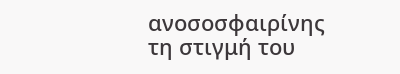ανοσοσφαιρίνης τη στιγμή του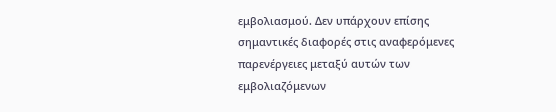εμβολιασμού. Δεν υπάρχουν επίσης σημαντικές διαφορές στις αναφερόμενες παρενέργειες μεταξύ αυτών των εμβολιαζόμενων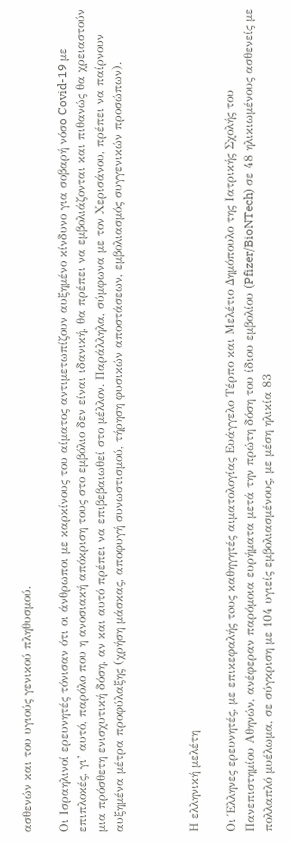ασθενών και του υγιούς γενικού πληθυσμού.

Οι Ισραηλινοί ερευνητές τόνισαν ότι οι άνθρωποι με καρκίνους του αίματος αντιμετωπίζουν αυξημένο κίνδυνο για σοβαρή νόσo Covid-19 με επιπλοκές, γι’ αυτό, παρόλο που η ανοσιακή απόκριση τους στο εμβόλιο δεν είναι ιδανική, θα πρέπει να εμβολιάζονται και πιθανώς θα χρειαστούν μια πρόσθετη ενισχυτική δόση, αν και αυτό πρέπει να επιβεβαιωθεί στο μέλλον. Παράλληλα, σύμφωνα με τον Χερισάνου, πρέπει να παίρνουν αυξημένα μέτρα προφύλαξης (χρήση μάσκας, αποφυγή συνωστισμού, τήρηση φυσικών αποστάσεων, εμβολιασμός συγγενικών προσώπων).



Η ελληνική μελέτη

Οι Έλληνες ερευνητές, με επικεφαλής τoυς καθηγητές αιματολογίας Ευάγγελο Τέρπο και Μελέτιο Δημόπουλο της Ιατρικής Σχολής του Πανεπιστημίου Αθηνών, ανέφεραν παρόμοια ευρήματα μετά την πρώτη δόση του ίδιου εμβολίου (Pfizer/BioNTech) σε 48 ηλικιωμένους ασθενείς με πολλαπλό μυέλωμα, σε σύγκριση με 104 υγιείς εμβολιασμένους, με μέση ηλικία 83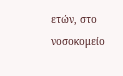ετών, στο νοσοκομείο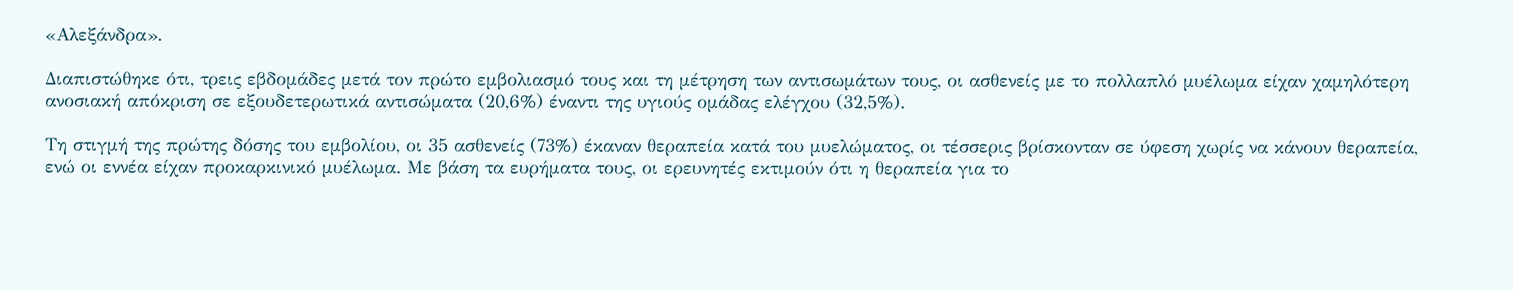«Αλεξάνδρα».

Διαπιστώθηκε ότι, τρεις εβδομάδες μετά τον πρώτο εμβολιασμό τους και τη μέτρηση των αντισωμάτων τους, οι ασθενείς με το πολλαπλό μυέλωμα είχαν χαμηλότερη ανοσιακή απόκριση σε εξουδετερωτικά αντισώματα (20,6%) έναντι της υγιούς ομάδας ελέγχου (32,5%).

Τη στιγμή της πρώτης δόσης του εμβολίου, οι 35 ασθενείς (73%) έκαναν θεραπεία κατά του μυελώματος, οι τέσσερις βρίσκονταν σε ύφεση χωρίς να κάνουν θεραπεία, ενώ οι εννέα είχαν προκαρκινικό μυέλωμα. Με βάση τα ευρήματα τους, οι ερευνητές εκτιμούν ότι η θεραπεία για το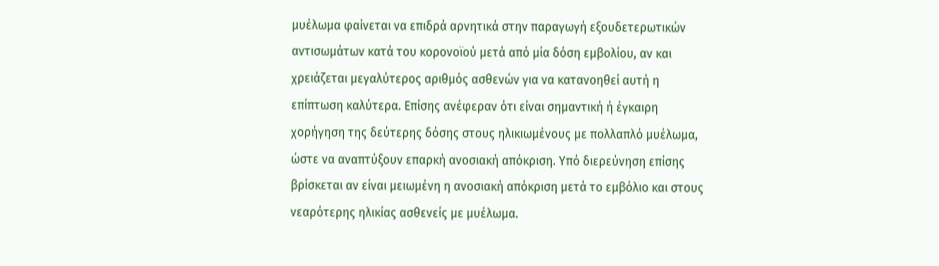μυέλωμα φαίνεται να επιδρά αρνητικά στην παραγωγή εξουδετερωτικών αντισωμάτων κατά του κορονοϊού μετά από μία δόση εμβολίου, αν και χρειάζεται μεγαλύτερος αριθμός ασθενών για να κατανοηθεί αυτή η επίπτωση καλύτερα. Επίσης ανέφεραν ότι είναι σημαντική ή έγκαιρη χορήγηση της δεύτερης δόσης στους ηλικιωμένους με πολλαπλό μυέλωμα, ώστε να αναπτύξουν επαρκή ανοσιακή απόκριση. Υπό διερεύνηση επίσης βρίσκεται αν είναι μειωμένη η ανοσιακή απόκριση μετά το εμβόλιο και στους νεαρότερης ηλικίας ασθενείς με μυέλωμα.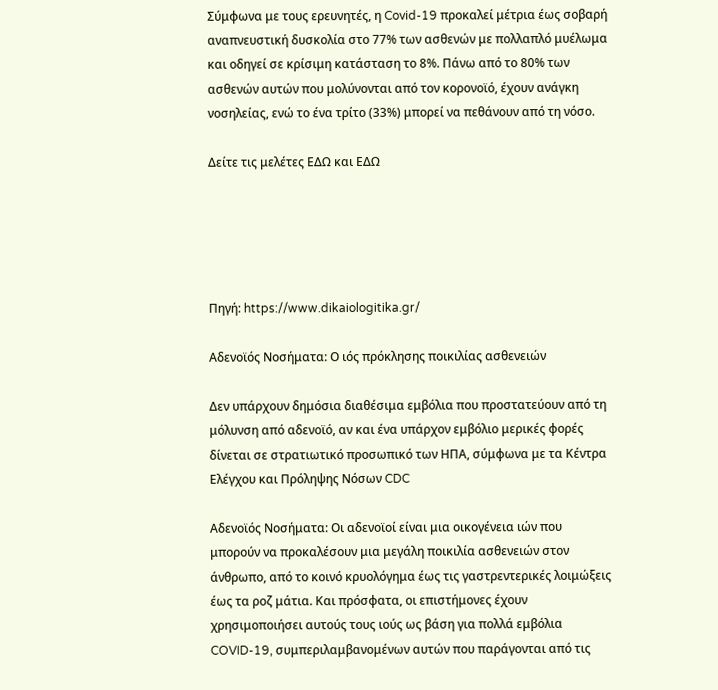Σύμφωνα με τους ερευνητές, η Covid-19 προκαλεί μέτρια έως σοβαρή αναπνευστική δυσκολία στο 77% των ασθενών με πολλαπλό μυέλωμα και οδηγεί σε κρίσιμη κατάσταση το 8%. Πάνω από το 80% των ασθενών αυτών που μολύνονται από τον κορονοϊό, έχουν ανάγκη νοσηλείας, ενώ το ένα τρίτο (33%) μπορεί να πεθάνουν από τη νόσο.

Δείτε τις μελέτες ΕΔΩ και ΕΔΩ





Πηγή: https://www.dikaiologitika.gr/

Αδενοϊός Νοσήματα: Ο ιός πρόκλησης ποικιλίας ασθενειών

Δεν υπάρχουν δημόσια διαθέσιμα εμβόλια που προστατεύουν από τη μόλυνση από αδενοϊό, αν και ένα υπάρχον εμβόλιο μερικές φορές δίνεται σε στρατιωτικό προσωπικό των ΗΠΑ, σύμφωνα με τα Κέντρα Ελέγχου και Πρόληψης Νόσων CDC

Αδενοϊός Νοσήματα: Οι αδενοϊοί είναι μια οικογένεια ιών που μπορούν να προκαλέσουν μια μεγάλη ποικιλία ασθενειών στον άνθρωπο, από το κοινό κρυολόγημα έως τις γαστρεντερικές λοιμώξεις έως τα ροζ μάτια. Και πρόσφατα, οι επιστήμονες έχουν χρησιμοποιήσει αυτούς τους ιούς ως βάση για πολλά εμβόλια COVID-19, συμπεριλαμβανομένων αυτών που παράγονται από τις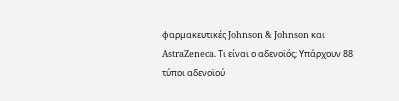φαρμακευτικές Johnson & Johnson και AstraZeneca. Τι είναι ο αδενοϊός; Υπάρχουν 88 τύποι αδενοϊού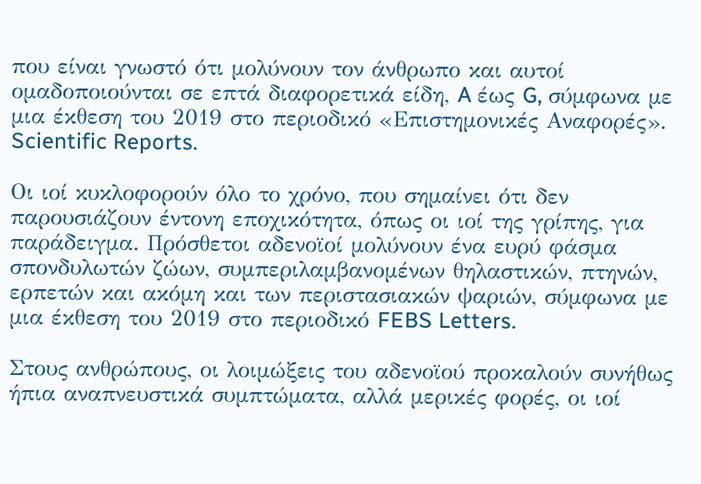που είναι γνωστό ότι μολύνουν τον άνθρωπο και αυτοί ομαδοποιούνται σε επτά διαφορετικά είδη, A έως G, σύμφωνα με μια έκθεση του 2019 στο περιοδικό «Επιστημονικές Αναφορές». Scientific Reports.

Οι ιοί κυκλοφορούν όλο το χρόνο, που σημαίνει ότι δεν παρουσιάζουν έντονη εποχικότητα, όπως οι ιοί της γρίπης, για παράδειγμα. Πρόσθετοι αδενοϊοί μολύνουν ένα ευρύ φάσμα σπονδυλωτών ζώων, συμπεριλαμβανομένων θηλαστικών, πτηνών, ερπετών και ακόμη και των περιστασιακών ψαριών, σύμφωνα με μια έκθεση του 2019 στο περιοδικό FEBS Letters.

Στους ανθρώπους, οι λοιμώξεις του αδενοϊού προκαλούν συνήθως ήπια αναπνευστικά συμπτώματα, αλλά μερικές φορές, οι ιοί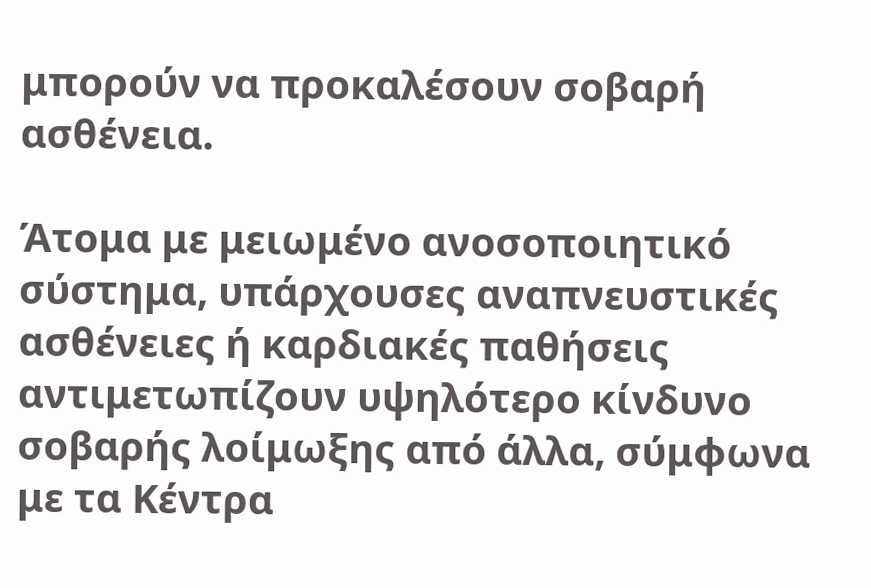μπορούν να προκαλέσουν σοβαρή ασθένεια.

Άτομα με μειωμένο ανοσοποιητικό σύστημα, υπάρχουσες αναπνευστικές ασθένειες ή καρδιακές παθήσεις αντιμετωπίζουν υψηλότερο κίνδυνο σοβαρής λοίμωξης από άλλα, σύμφωνα με τα Κέντρα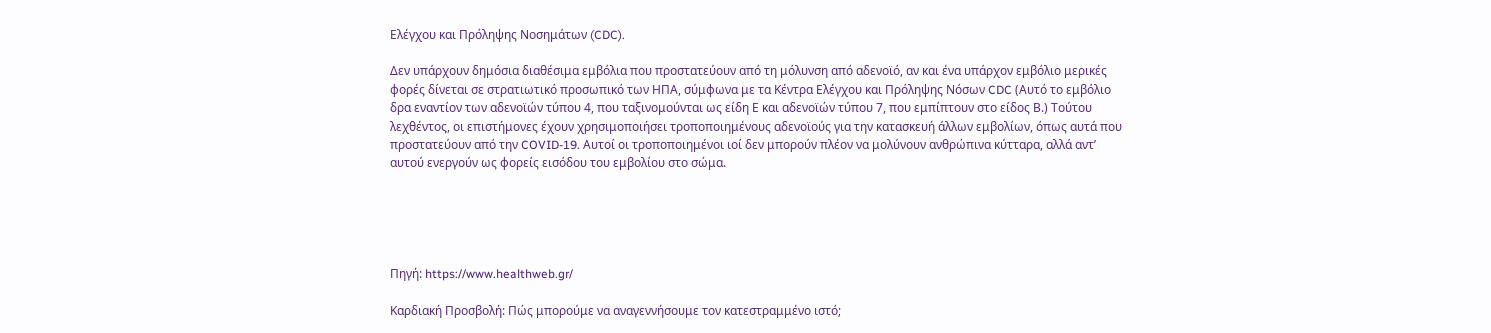Ελέγχου και Πρόληψης Νοσημάτων (CDC).

Δεν υπάρχουν δημόσια διαθέσιμα εμβόλια που προστατεύουν από τη μόλυνση από αδενοϊό, αν και ένα υπάρχον εμβόλιο μερικές φορές δίνεται σε στρατιωτικό προσωπικό των ΗΠΑ, σύμφωνα με τα Κέντρα Ελέγχου και Πρόληψης Νόσων CDC (Αυτό το εμβόλιο δρα εναντίον των αδενοϊών τύπου 4, που ταξινομούνται ως είδη Ε και αδενοϊών τύπου 7, που εμπίπτουν στο είδος Β.) Τούτου λεχθέντος, οι επιστήμονες έχουν χρησιμοποιήσει τροποποιημένους αδενοϊούς για την κατασκευή άλλων εμβολίων, όπως αυτά που προστατεύουν από την COVID-19. Αυτοί οι τροποποιημένοι ιοί δεν μπορούν πλέον να μολύνουν ανθρώπινα κύτταρα, αλλά αντ’ αυτού ενεργούν ως φορείς εισόδου του εμβολίου στο σώμα.





Πηγή: https://www.healthweb.gr/

Καρδιακή Προσβολή: Πώς μπορούμε να αναγεννήσουμε τον κατεστραμμένο ιστό;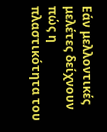Εάν μελλοντικές μελέτες δείχνουν πώς η πλαστικότητα του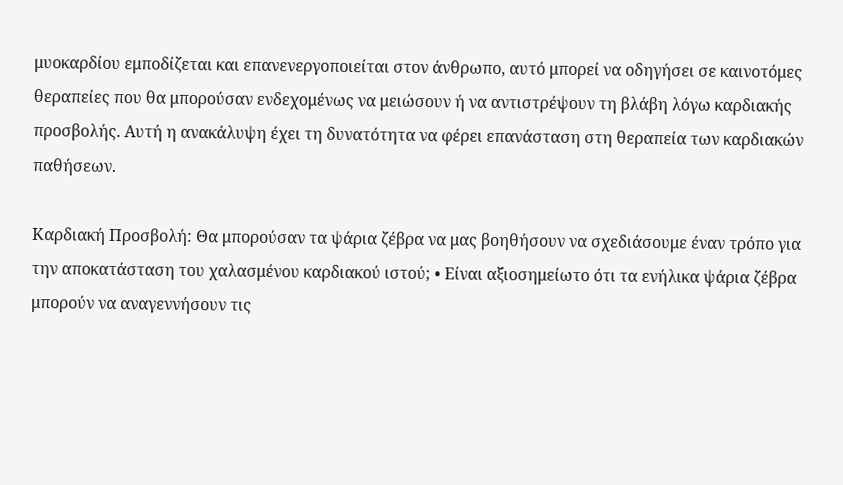μυοκαρδίου εμποδίζεται και επανενεργοποιείται στον άνθρωπο, αυτό μπορεί να οδηγήσει σε καινοτόμες θεραπείες που θα μπορούσαν ενδεχομένως να μειώσουν ή να αντιστρέψουν τη βλάβη λόγω καρδιακής προσβολής. Αυτή η ανακάλυψη έχει τη δυνατότητα να φέρει επανάσταση στη θεραπεία των καρδιακών παθήσεων.

Καρδιακή Προσβολή: Θα μπορούσαν τα ψάρια ζέβρα να μας βοηθήσουν να σχεδιάσουμε έναν τρόπο για την αποκατάσταση του χαλασμένου καρδιακού ιστού; • Είναι αξιοσημείωτο ότι τα ενήλικα ψάρια ζέβρα μπορούν να αναγεννήσουν τις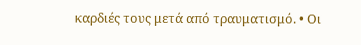καρδιές τους μετά από τραυματισμό. • Οι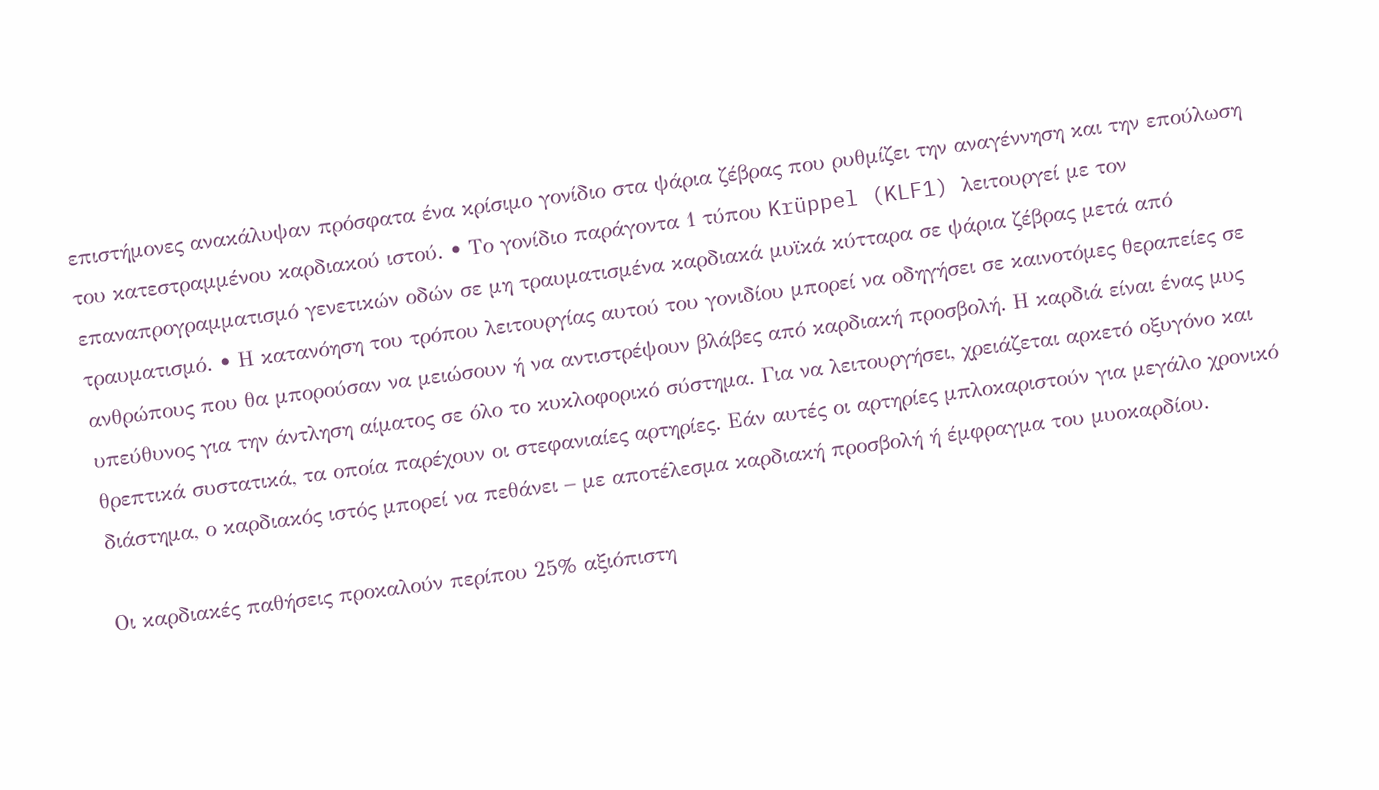επιστήμονες ανακάλυψαν πρόσφατα ένα κρίσιμο γονίδιο στα ψάρια ζέβρας που ρυθμίζει την αναγέννηση και την επούλωση του κατεστραμμένου καρδιακού ιστού. • Το γονίδιο παράγοντα 1 τύπου Krüppel (KLF1) λειτουργεί με τον επαναπρογραμματισμό γενετικών οδών σε μη τραυματισμένα καρδιακά μυϊκά κύτταρα σε ψάρια ζέβρας μετά από τραυματισμό. • Η κατανόηση του τρόπου λειτουργίας αυτού του γονιδίου μπορεί να οδηγήσει σε καινοτόμες θεραπείες σε ανθρώπους που θα μπορούσαν να μειώσουν ή να αντιστρέψουν βλάβες από καρδιακή προσβολή. Η καρδιά είναι ένας μυς υπεύθυνος για την άντληση αίματος σε όλο το κυκλοφορικό σύστημα. Για να λειτουργήσει, χρειάζεται αρκετό οξυγόνο και θρεπτικά συστατικά, τα οποία παρέχουν οι στεφανιαίες αρτηρίες. Εάν αυτές οι αρτηρίες μπλοκαριστούν για μεγάλο χρονικό διάστημα, ο καρδιακός ιστός μπορεί να πεθάνει – με αποτέλεσμα καρδιακή προσβολή ή έμφραγμα του μυοκαρδίου.

Οι καρδιακές παθήσεις προκαλούν περίπου 25% αξιόπιστη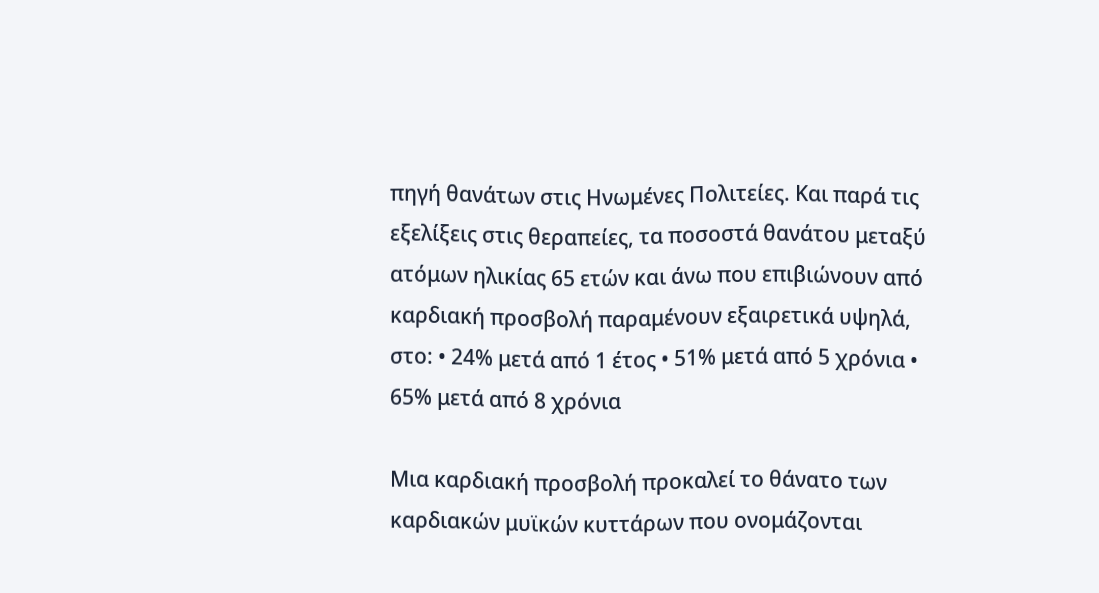πηγή θανάτων στις Ηνωμένες Πολιτείες. Και παρά τις εξελίξεις στις θεραπείες, τα ποσοστά θανάτου μεταξύ ατόμων ηλικίας 65 ετών και άνω που επιβιώνουν από καρδιακή προσβολή παραμένουν εξαιρετικά υψηλά, στο: • 24% μετά από 1 έτος • 51% μετά από 5 χρόνια • 65% μετά από 8 χρόνια

Μια καρδιακή προσβολή προκαλεί το θάνατο των καρδιακών μυϊκών κυττάρων που ονομάζονται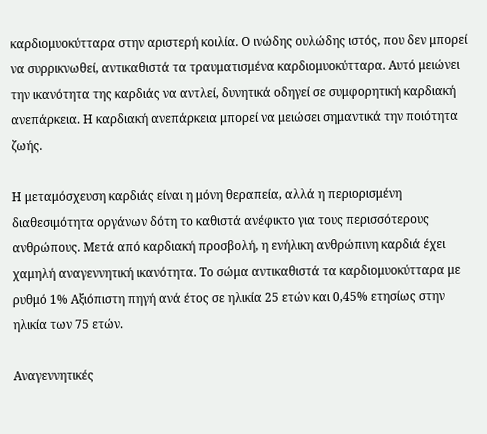καρδιομυοκύτταρα στην αριστερή κοιλία. Ο ινώδης ουλώδης ιστός, που δεν μπορεί να συρρικνωθεί, αντικαθιστά τα τραυματισμένα καρδιομυοκύτταρα. Αυτό μειώνει την ικανότητα της καρδιάς να αντλεί, δυνητικά οδηγεί σε συμφορητική καρδιακή ανεπάρκεια. Η καρδιακή ανεπάρκεια μπορεί να μειώσει σημαντικά την ποιότητα ζωής.

Η μεταμόσχευση καρδιάς είναι η μόνη θεραπεία, αλλά η περιορισμένη διαθεσιμότητα οργάνων δότη το καθιστά ανέφικτο για τους περισσότερους ανθρώπους. Μετά από καρδιακή προσβολή, η ενήλικη ανθρώπινη καρδιά έχει χαμηλή αναγεννητική ικανότητα. Το σώμα αντικαθιστά τα καρδιομυοκύτταρα με ρυθμό 1% Αξιόπιστη πηγή ανά έτος σε ηλικία 25 ετών και 0,45% ετησίως στην ηλικία των 75 ετών.

Αναγεννητικές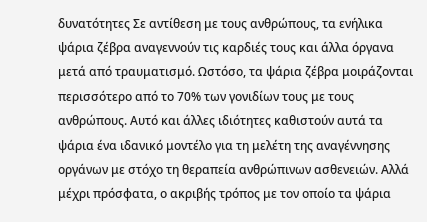δυνατότητες Σε αντίθεση με τους ανθρώπους, τα ενήλικα ψάρια ζέβρα αναγεννούν τις καρδιές τους και άλλα όργανα μετά από τραυματισμό. Ωστόσο, τα ψάρια ζέβρα μοιράζονται περισσότερο από το 70% των γονιδίων τους με τους ανθρώπους. Αυτό και άλλες ιδιότητες καθιστούν αυτά τα ψάρια ένα ιδανικό μοντέλο για τη μελέτη της αναγέννησης οργάνων με στόχο τη θεραπεία ανθρώπινων ασθενειών. Αλλά μέχρι πρόσφατα, ο ακριβής τρόπος με τον οποίο τα ψάρια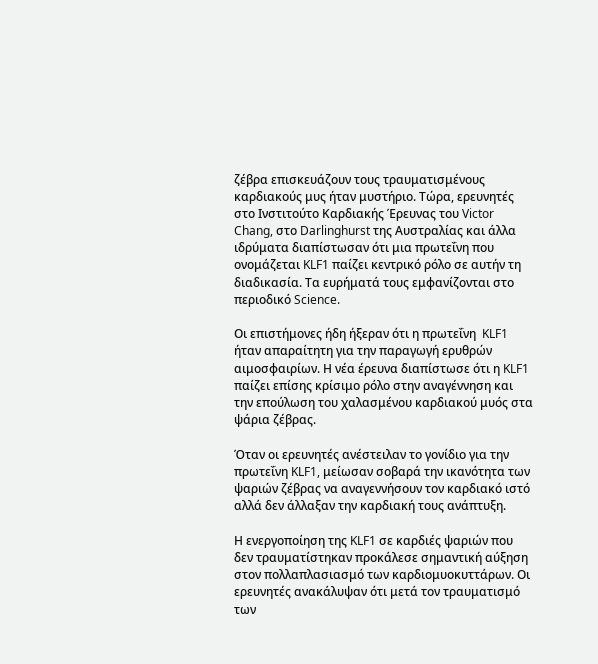ζέβρα επισκευάζουν τους τραυματισμένους καρδιακούς μυς ήταν μυστήριο. Τώρα, ερευνητές στο Ινστιτούτο Καρδιακής Έρευνας του Victor Chang, στο Darlinghurst της Αυστραλίας και άλλα ιδρύματα διαπίστωσαν ότι μια πρωτεΐνη που ονομάζεται KLF1 παίζει κεντρικό ρόλο σε αυτήν τη διαδικασία. Τα ευρήματά τους εμφανίζονται στο περιοδικό Science.

Οι επιστήμονες ήδη ήξεραν ότι η πρωτεΐνη  KLF1 ήταν απαραίτητη για την παραγωγή ερυθρών αιμοσφαιρίων. Η νέα έρευνα διαπίστωσε ότι η KLF1 παίζει επίσης κρίσιμο ρόλο στην αναγέννηση και την επούλωση του χαλασμένου καρδιακού μυός στα ψάρια ζέβρας.

Όταν οι ερευνητές ανέστειλαν το γονίδιο για την πρωτεΐνη KLF1, μείωσαν σοβαρά την ικανότητα των ψαριών ζέβρας να αναγεννήσουν τον καρδιακό ιστό αλλά δεν άλλαξαν την καρδιακή τους ανάπτυξη.

Η ενεργοποίηση της KLF1 σε καρδιές ψαριών που δεν τραυματίστηκαν προκάλεσε σημαντική αύξηση στον πολλαπλασιασμό των καρδιομυοκυττάρων. Οι ερευνητές ανακάλυψαν ότι μετά τον τραυματισμό των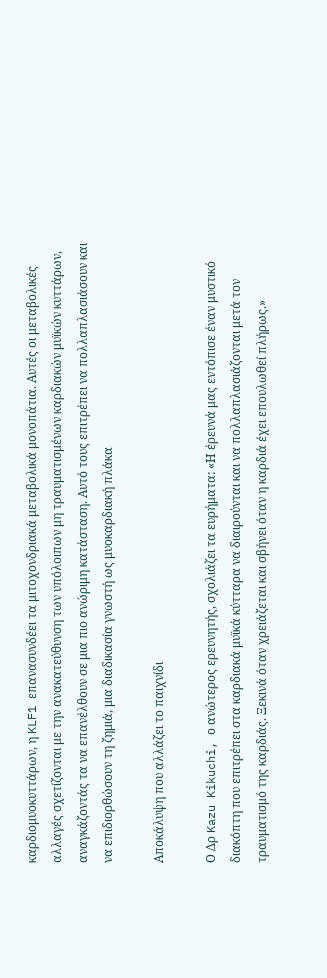καρδιομυοκυττάρων, η KLF1 επανασυνδέει τα μιτοχονδριακά μεταβολικά μονοπάτια. Αυτές οι μεταβολικές αλλαγές σχετίζονται με την ανακατεύθυνση των υπόλοιπων μη τραυματισμένων καρδιακών μυϊκών κυττάρων, αναγκάζοντάς τα να επανέλθουν σε μια πιο ανώριμη κατάσταση. Αυτό τους επιτρέπει να πολλαπλασιάσουν και να επιδιορθώσουν τη ζημιά, μια διαδικασία γνωστή ως μυοκαρδιακή πλάκα

Αποκάλυψη που αλλάζει το παιχνίδι

Ο Δρ Kazu Kikuchi, ο ανώτερος ερευνητής, σχολιάζει τα ευρήματα: «Η έρευνά μας εντόπισε έναν μυστικό διακόπτη που επιτρέπει στα καρδιακά μυϊκά κύτταρα να διαιρούνται και να πολλαπλασιάζονται μετά τον τραυματισμό της καρδιάς. Ξεκινά όταν χρειάζεται και σβήνει όταν η καρδιά έχει επουλωθεί πλήρως.»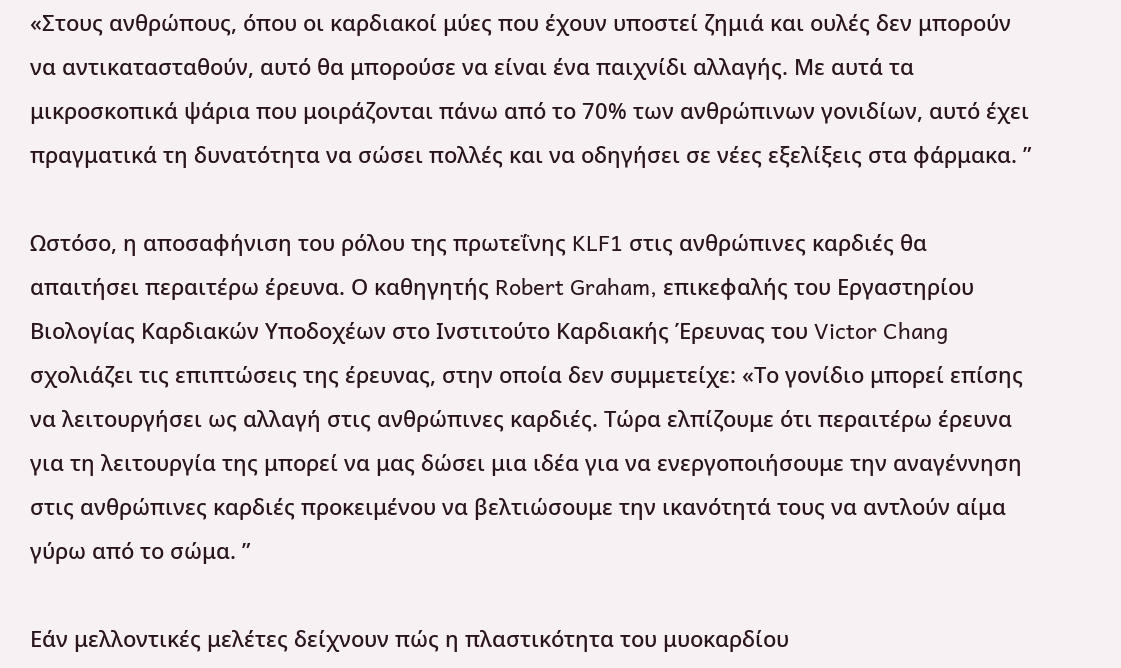«Στους ανθρώπους, όπου οι καρδιακοί μύες που έχουν υποστεί ζημιά και ουλές δεν μπορούν να αντικατασταθούν, αυτό θα μπορούσε να είναι ένα παιχνίδι αλλαγής. Με αυτά τα μικροσκοπικά ψάρια που μοιράζονται πάνω από το 70% των ανθρώπινων γονιδίων, αυτό έχει πραγματικά τη δυνατότητα να σώσει πολλές και να οδηγήσει σε νέες εξελίξεις στα φάρμακα. ”

Ωστόσο, η αποσαφήνιση του ρόλου της πρωτεΐνης KLF1 στις ανθρώπινες καρδιές θα απαιτήσει περαιτέρω έρευνα. Ο καθηγητής Robert Graham, επικεφαλής του Εργαστηρίου Βιολογίας Καρδιακών Υποδοχέων στο Ινστιτούτο Καρδιακής Έρευνας του Victor Chang σχολιάζει τις επιπτώσεις της έρευνας, στην οποία δεν συμμετείχε: «Το γονίδιο μπορεί επίσης να λειτουργήσει ως αλλαγή στις ανθρώπινες καρδιές. Τώρα ελπίζουμε ότι περαιτέρω έρευνα για τη λειτουργία της μπορεί να μας δώσει μια ιδέα για να ενεργοποιήσουμε την αναγέννηση στις ανθρώπινες καρδιές προκειμένου να βελτιώσουμε την ικανότητά τους να αντλούν αίμα γύρω από το σώμα. ”

Εάν μελλοντικές μελέτες δείχνουν πώς η πλαστικότητα του μυοκαρδίου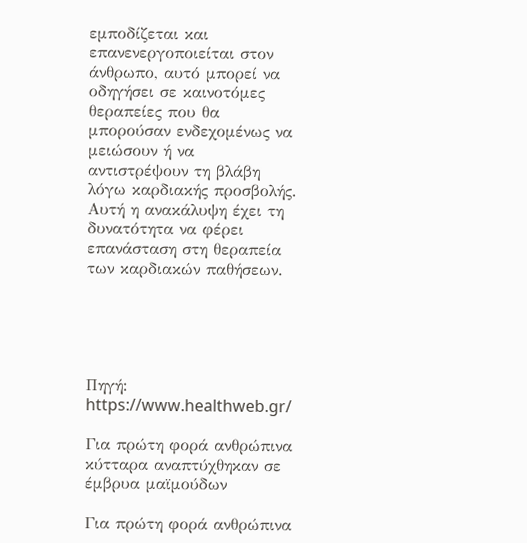εμποδίζεται και επανενεργοποιείται στον άνθρωπο, αυτό μπορεί να οδηγήσει σε καινοτόμες θεραπείες που θα μπορούσαν ενδεχομένως να μειώσουν ή να αντιστρέψουν τη βλάβη λόγω καρδιακής προσβολής. Αυτή η ανακάλυψη έχει τη δυνατότητα να φέρει επανάσταση στη θεραπεία των καρδιακών παθήσεων.





Πηγή: https://www.healthweb.gr/

Για πρώτη φορά ανθρώπινα κύτταρα αναπτύχθηκαν σε έμβρυα μαϊμούδων

Για πρώτη φορά ανθρώπινα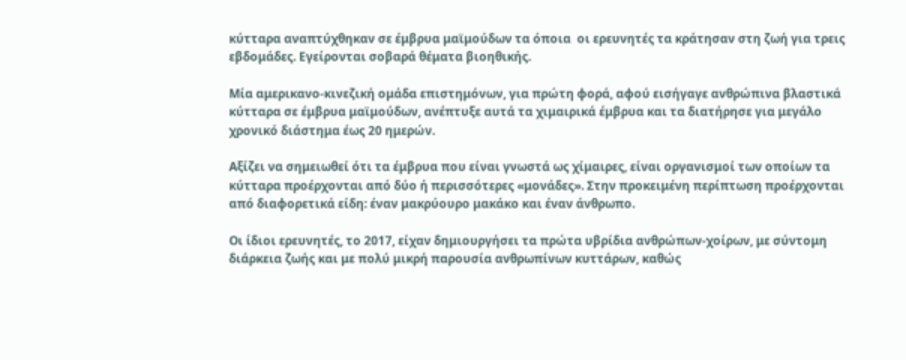κύτταρα αναπτύχθηκαν σε έμβρυα μαϊμούδων τα όποια  οι ερευνητές τα κράτησαν στη ζωή για τρεις εβδομάδες. Εγείρονται σοβαρά θέματα βιοηθικής.

Μία αμερικανο-κινεζική ομάδα επιστημόνων, για πρώτη φορά, αφού εισήγαγε ανθρώπινα βλαστικά κύτταρα σε έμβρυα μαϊμούδων, ανέπτυξε αυτά τα χιμαιρικά έμβρυα και τα διατήρησε για μεγάλο χρονικό διάστημα έως 20 ημερών.

Αξίζει να σημειωθεί ότι τα έμβρυα που είναι γνωστά ως χίμαιρες, είναι οργανισμοί των οποίων τα κύτταρα προέρχονται από δύο ή περισσότερες «μονάδες». Στην προκειμένη περίπτωση προέρχονται από διαφορετικά είδη: έναν μακρύουρο μακάκο και έναν άνθρωπο.

Οι ίδιοι ερευνητές, το 2017, είχαν δημιουργήσει τα πρώτα υβρίδια ανθρώπων-χοίρων, με σύντομη διάρκεια ζωής και με πολύ μικρή παρουσία ανθρωπίνων κυττάρων, καθώς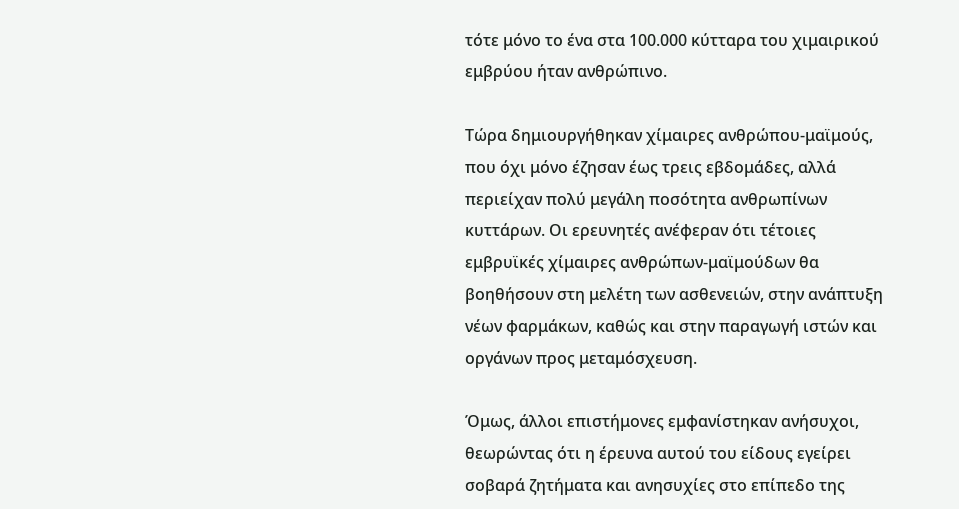τότε μόνο το ένα στα 100.000 κύτταρα του χιμαιρικού εμβρύου ήταν ανθρώπινο.

Τώρα δημιουργήθηκαν χίμαιρες ανθρώπου-μαϊμούς, που όχι μόνο έζησαν έως τρεις εβδομάδες, αλλά περιείχαν πολύ μεγάλη ποσότητα ανθρωπίνων κυττάρων. Οι ερευνητές ανέφεραν ότι τέτοιες εμβρυϊκές χίμαιρες ανθρώπων-μαϊμούδων θα βοηθήσουν στη μελέτη των ασθενειών, στην ανάπτυξη νέων φαρμάκων, καθώς και στην παραγωγή ιστών και οργάνων προς μεταμόσχευση.

Όμως, άλλοι επιστήμονες εμφανίστηκαν ανήσυχοι, θεωρώντας ότι η έρευνα αυτού του είδους εγείρει σοβαρά ζητήματα και ανησυχίες στο επίπεδο της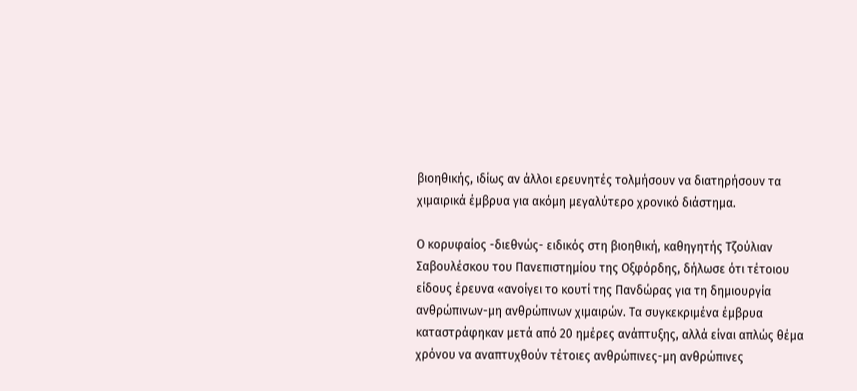βιοηθικής, ιδίως αν άλλοι ερευνητές τολμήσουν να διατηρήσουν τα χιμαιρικά έμβρυα για ακόμη μεγαλύτερο χρονικό διάστημα.

Ο κορυφαίος -διεθνώς- ειδικός στη βιοηθική, καθηγητής Τζούλιαν Σαβουλέσκου του Πανεπιστημίου της Οξφόρδης, δήλωσε ότι τέτοιου είδους έρευνα «ανοίγει το κουτί της Πανδώρας για τη δημιουργία ανθρώπινων-μη ανθρώπινων χιμαιρών. Τα συγκεκριμένα έμβρυα καταστράφηκαν μετά από 20 ημέρες ανάπτυξης, αλλά είναι απλώς θέμα χρόνου να αναπτυχθούν τέτοιες ανθρώπινες-μη ανθρώπινες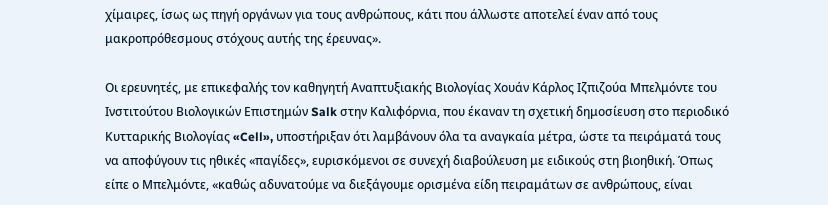χίμαιρες, ίσως ως πηγή οργάνων για τους ανθρώπους, κάτι που άλλωστε αποτελεί έναν από τους μακροπρόθεσμους στόχους αυτής της έρευνας».

Οι ερευνητές, με επικεφαλής τον καθηγητή Αναπτυξιακής Βιολογίας Χουάν Κάρλος Ιζπιζούα Μπελμόντε του Ινστιτούτου Βιολογικών Επιστημών Salk στην Καλιφόρνια, που έκαναν τη σχετική δημοσίευση στο περιοδικό Κυτταρικής Βιολογίας «Cell», υποστήριξαν ότι λαμβάνουν όλα τα αναγκαία μέτρα, ώστε τα πειράματά τους να αποφύγουν τις ηθικές «παγίδες», ευρισκόμενοι σε συνεχή διαβούλευση με ειδικούς στη βιοηθική. Όπως είπε ο Μπελμόντε, «καθώς αδυνατούμε να διεξάγουμε ορισμένα είδη πειραμάτων σε ανθρώπους, είναι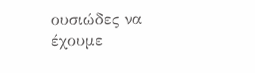ουσιώδες να έχουμε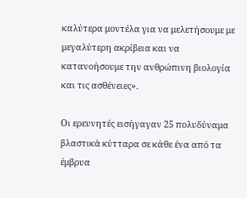καλύτερα μοντέλα για να μελετήσουμε με μεγαλύτερη ακρίβεια και να κατανοήσουμε την ανθρώπινη βιολογία και τις ασθένειες».

Οι ερευνητές εισήγαγαν 25 πολυδύναμα βλαστικά κύτταρα σε κάθε ένα από τα έμβρυα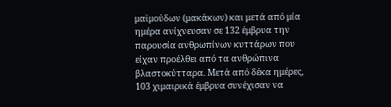μαϊμούδων (μακάκων) και μετά από μία ημέρα ανίχνευσαν σε 132 έμβρυα την παρουσία ανθρωπίνων κυττάρων που είχαν προέλθει από τα ανθρώπινα βλαστοκύτταρα. Μετά από δέκα ημέρες, 103 χιμαιρικά έμβρυα συνέχισαν να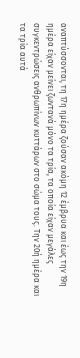αναπτύσσονται, τη 17η ημέρα ζούσαν ακόμη 12 έμβρυα και έως την 19η ημέρα είχαν μείνει ζωντανά μόνο τα τρία, τα οποία είχαν μεγάλες συγκεντρώσεις ανθρωπίνων κυττάρων στο σώμα τους. Την 20ή ημέρα και τα τρία αυτά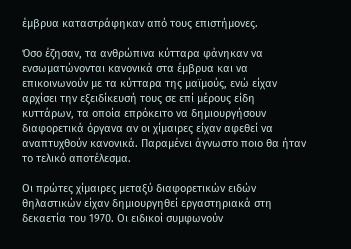έμβρυα καταστράφηκαν από τους επιστήμονες.

Όσο έζησαν, τα ανθρώπινα κύτταρα φάνηκαν να ενσωματώνονται κανονικά στα έμβρυα και να επικοινωνούν με τα κύτταρα της μαϊμούς, ενώ είχαν αρχίσει την εξειδίκευσή τους σε επί μέρους είδη κυττάρων, τα οποία επρόκειτο να δημιουργήσουν διαφορετικά όργανα αν οι χίμαιρες είχαν αφεθεί να αναπτυχθούν κανονικά. Παραμένει άγνωστο ποιο θα ήταν το τελικό αποτέλεσμα.

Οι πρώτες χίμαιρες μεταξύ διαφορετικών ειδών θηλαστικών είχαν δημιουργηθεί εργαστηριακά στη δεκαετία του 1970. Οι ειδικοί συμφωνούν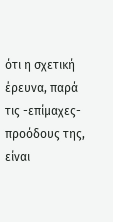ότι η σχετική έρευνα, παρά τις -επίμαχες- προόδους της, είναι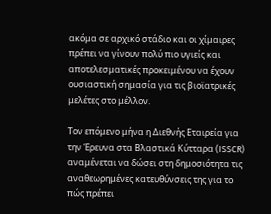ακόμα σε αρχικό στάδιο και οι χίμαιρες πρέπει να γίνουν πολύ πιο υγιείς και αποτελεσματικές προκειμένου να έχουν ουσιαστική σημασία για τις βιοϊατρικές μελέτες στο μέλλον.

Τον επόμενο μήνα η Διεθνής Εταιρεία για την Έρευνα στα Βλαστικά Κύτταρα (ISSCR) αναμένεται να δώσει στη δημοσιότητα τις αναθεωρημένες κατευθύνσεις της για το πώς πρέπει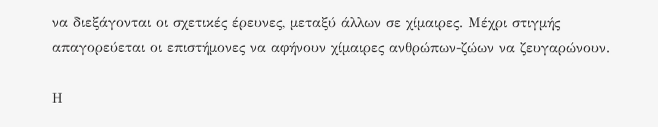να διεξάγονται οι σχετικές έρευνες, μεταξύ άλλων σε χίμαιρες. Μέχρι στιγμής απαγορεύεται οι επιστήμονες να αφήνουν χίμαιρες ανθρώπων-ζώων να ζευγαρώνουν.

Η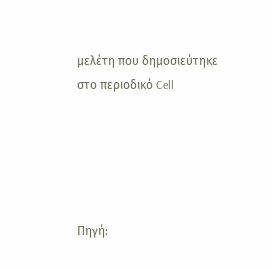μελέτη που δημοσιεύτηκε στο περιοδικό Cell





Πηγή: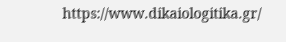https://www.dikaiologitika.gr/